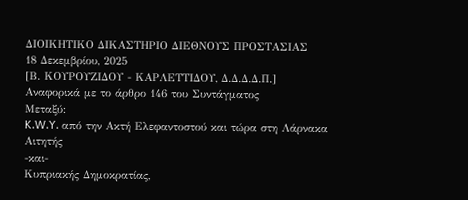ΔΙΟΙΚΗΤΙΚΟ ΔΙΚΑΣΤΗΡΙΟ ΔΙΕΘΝΟΥΣ ΠΡΟΣΤΑΣΙΑΣ
18 Δεκεμβρίου, 2025
[Β. ΚΟΥΡΟΥΖΙΔΟΥ - ΚΑΡΛΕΤΤΙΔΟΥ, Δ.Δ.Δ.Δ.Π.]
Αναφορικά με το άρθρο 146 του Συντάγματος
Μεταξύ:
K.W.Y. από την Ακτή Ελεφαντοστού και τώρα στη Λάρνακα
Αιτητής
-και-
Κυπριακής Δημοκρατίας,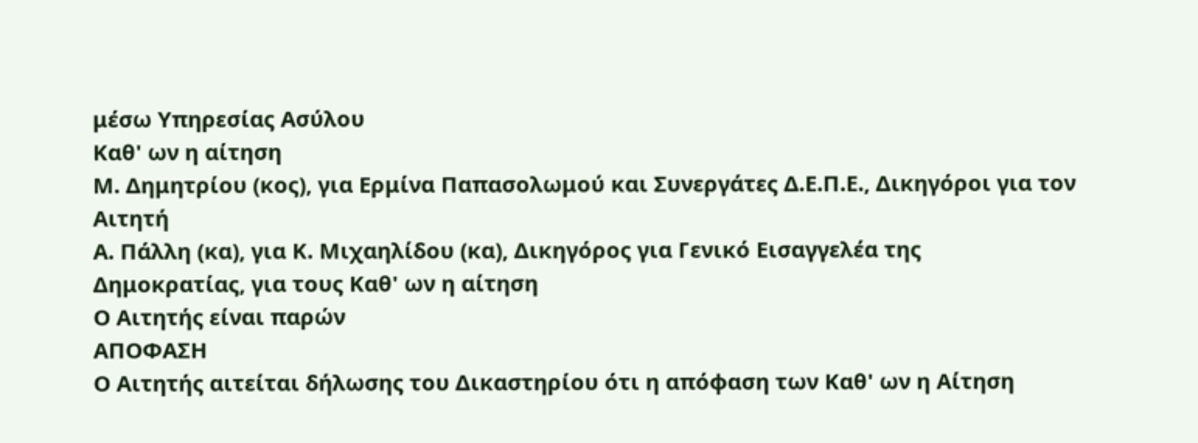μέσω Υπηρεσίας Ασύλου
Καθ' ων η αίτηση
Μ. Δημητρίου (κος), για Ερμίνα Παπασολωμού και Συνεργάτες Δ.Ε.Π.Ε., Δικηγόροι για τον Αιτητή
Α. Πάλλη (κα), για Κ. Μιχαηλίδου (κα), Δικηγόρος για Γενικό Εισαγγελέα της Δημοκρατίας, για τους Καθ' ων η αίτηση
Ο Αιτητής είναι παρών
ΑΠΟΦΑΣΗ
Ο Αιτητής αιτείται δήλωσης του Δικαστηρίου ότι η απόφαση των Καθ' ων η Αίτηση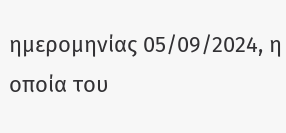ημερομηνίας 05/09/2024, η οποία του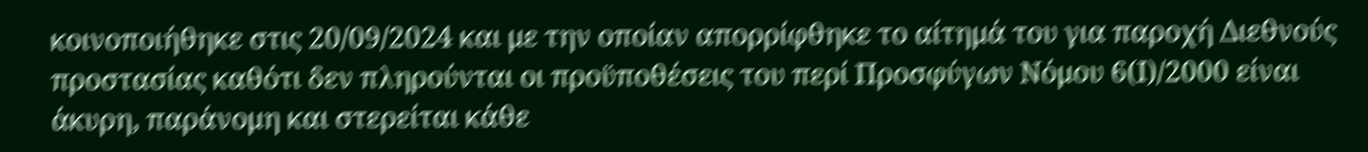κοινοποιήθηκε στις 20/09/2024 και με την οποίαν απορρίφθηκε το αίτημά του για παροχή Διεθνούς προστασίας καθότι δεν πληρούνται οι προϋποθέσεις του περί Προσφύγων Νόμου 6(Ι)/2000 είναι άκυρη, παράνομη και στερείται κάθε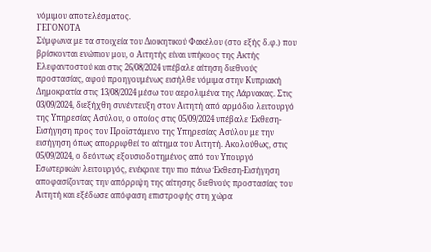νόμιμου αποτελέσματος.
ΓΕΓΟΝΟΤΑ
Σύμφωνα με τα στοιχεία του Διοικητικού Φακέλου (στο εξής δ.φ.) που βρίσκονται ενώπιον μου, ο Αιτητής είναι υπήκοος της Ακτής Ελεφαντοστού και στις 26/08/2024 υπέβαλε αίτηση διεθνούς προστασίας, αφού προηγουμένως εισήλθε νόμιμα στην Κυπριακή Δημοκρατία στις 13/08/2024 μέσω του αερολιμένα της Λάρνακας. Στις 03/09/2024, διεξήχθη συνέντευξη στον Αιτητή από αρμόδιο λειτουργό της Υπηρεσίας Ασύλου, ο οποίος στις 05/09/2024 υπέβαλε Έκθεση-Εισήγηση προς τον Προϊστάμενο της Υπηρεσίας Ασύλου με την εισήγηση όπως απορριφθεί το αίτημα του Αιτητή. Ακολούθως, στις 05/09/2024, ο δεόντως εξουσιοδοτημένος από τον Υπουργό Εσωτερικών λειτουργός, ενέκρινε την πιο πάνω Έκθεση-Εισήγηση αποφασίζοντας την απόρριψη της αίτησης διεθνούς προστασίας του Αιτητή και εξέδωσε απόφαση επιστροφής στη χώρα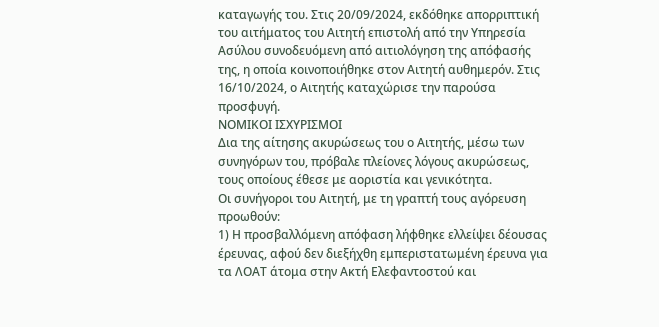καταγωγής του. Στις 20/09/2024, εκδόθηκε απορριπτική του αιτήματος του Αιτητή επιστολή από την Υπηρεσία Ασύλου συνοδευόμενη από αιτιολόγηση της απόφασής της, η οποία κοινοποιήθηκε στον Αιτητή αυθημερόν. Στις 16/10/2024, ο Αιτητής καταχώρισε την παρούσα προσφυγή.
ΝΟΜΙΚΟΙ ΙΣΧΥΡΙΣΜΟΙ
Δια της αίτησης ακυρώσεως του ο Αιτητής, μέσω των συνηγόρων του, πρόβαλε πλείονες λόγους ακυρώσεως, τους οποίους έθεσε με αοριστία και γενικότητα.
Οι συνήγοροι του Αιτητή, με τη γραπτή τους αγόρευση προωθούν:
1) Η προσβαλλόμενη απόφαση λήφθηκε ελλείψει δέουσας έρευνας, αφού δεν διεξήχθη εμπεριστατωμένη έρευνα για τα ΛΟΑΤ άτομα στην Ακτή Ελεφαντοστού και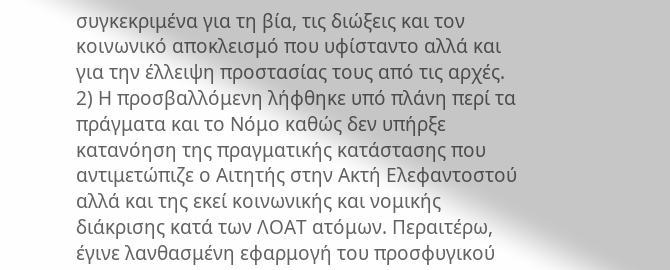συγκεκριμένα για τη βία, τις διώξεις και τον κοινωνικό αποκλεισμό που υφίσταντο αλλά και για την έλλειψη προστασίας τους από τις αρχές.
2) Η προσβαλλόμενη λήφθηκε υπό πλάνη περί τα πράγματα και το Νόμο καθώς δεν υπήρξε κατανόηση της πραγματικής κατάστασης που αντιμετώπιζε ο Αιτητής στην Ακτή Ελεφαντοστού αλλά και της εκεί κοινωνικής και νομικής διάκρισης κατά των ΛΟΑΤ ατόμων. Περαιτέρω, έγινε λανθασμένη εφαρμογή του προσφυγικού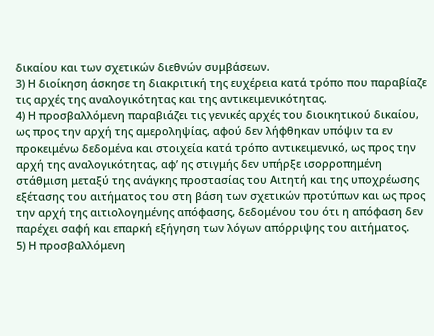δικαίου και των σχετικών διεθνών συμβάσεων.
3) Η διοίκηση άσκησε τη διακριτική της ευχέρεια κατά τρόπο που παραβίαζε τις αρχές της αναλογικότητας και της αντικειμενικότητας.
4) Η προσβαλλόμενη παραβιάζει τις γενικές αρχές του διοικητικού δικαίου, ως προς την αρχή της αμεροληψίας, αφού δεν λήφθηκαν υπόψιν τα εν προκειμένω δεδομένα και στοιχεία κατά τρόπο αντικειμενικό, ως προς την αρχή της αναλογικότητας, αφ’ ης στιγμής δεν υπήρξε ισορροπημένη στάθμιση μεταξύ της ανάγκης προστασίας του Αιτητή και της υποχρέωσης εξέτασης του αιτήματος του στη βάση των σχετικών προτύπων και ως προς την αρχή της αιτιολογημένης απόφασης, δεδομένου του ότι η απόφαση δεν παρέχει σαφή και επαρκή εξήγηση των λόγων απόρριψης του αιτήματος.
5) Η προσβαλλόμενη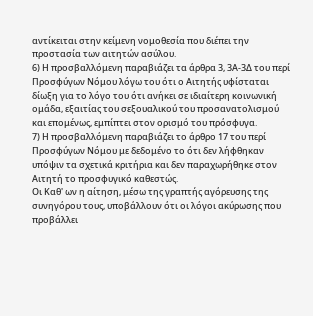αντίκειται στην κείμενη νομοθεσία που διέπει την προστασία των αιτητών ασύλου.
6) Η προσβαλλόμενη παραβιάζει τα άρθρα 3, 3Α-3Δ του περί Προσφύγων Νόμου λόγω του ότι ο Αιτητής υφίσταται δίωξη για το λόγο του ότι ανήκει σε ιδιαίτερη κοινωνική ομάδα, εξαιτίας του σεξουαλικού του προσανατολισμού και επομένως, εμπίπτει στον ορισμό του πρόσφυγα.
7) Η προσβαλλόμενη παραβιάζει το άρθρο 17 του περί Προσφύγων Νόμου με δεδομένο το ότι δεν λήφθηκαν υπόψιν τα σχετικά κριτήρια και δεν παραχωρήθηκε στον Αιτητή το προσφυγικό καθεστώς.
Οι Καθ' ων η αίτηση, μέσω της γραπτής αγόρευσης της συνηγόρου τους, υποβάλλουν ότι οι λόγοι ακύρωσης που προβάλλει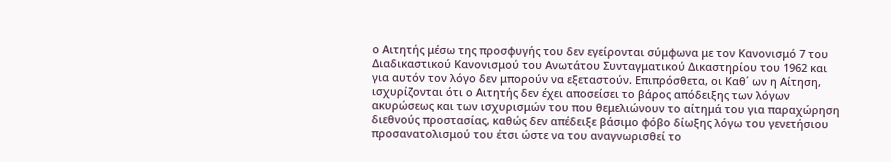ο Αιτητής μέσω της προσφυγής του δεν εγείρονται σύμφωνα με τον Κανονισμό 7 του Διαδικαστικού Κανονισμού του Ανωτάτου Συνταγματικού Δικαστηρίου του 1962 και για αυτόν τον λόγο δεν μπορούν να εξεταστούν. Επιπρόσθετα, οι Καθ΄ ων η Αίτηση, ισχυρίζονται ότι ο Αιτητής δεν έχει αποσείσει το βάρος απόδειξης των λόγων ακυρώσεως και των ισχυρισμών του που θεμελιώνουν το αίτημά του για παραχώρηση διεθνούς προστασίας, καθώς δεν απέδειξε βάσιμο φόβο δίωξης λόγω του γενετήσιου προσανατολισμού του έτσι ώστε να του αναγνωρισθεί το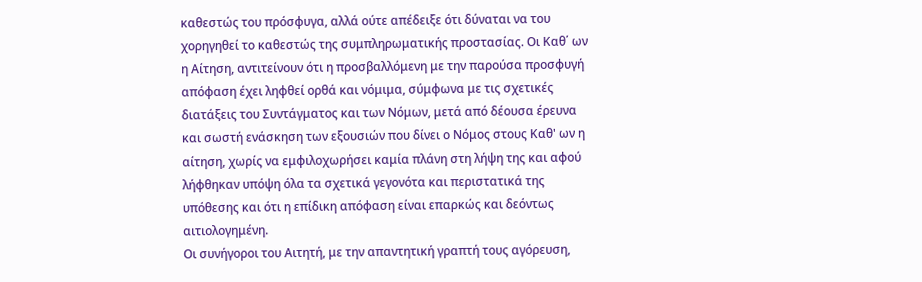καθεστώς του πρόσφυγα, αλλά ούτε απέδειξε ότι δύναται να του χορηγηθεί το καθεστώς της συμπληρωματικής προστασίας. Οι Καθ΄ ων η Αίτηση, αντιτείνουν ότι η προσβαλλόμενη με την παρούσα προσφυγή απόφαση έχει ληφθεί ορθά και νόμιμα, σύμφωνα με τις σχετικές διατάξεις του Συντάγματος και των Νόμων, μετά από δέουσα έρευνα και σωστή ενάσκηση των εξουσιών που δίνει ο Νόμος στους Καθ' ων η αίτηση, χωρίς να εμφιλοχωρήσει καμία πλάνη στη λήψη της και αφού λήφθηκαν υπόψη όλα τα σχετικά γεγονότα και περιστατικά της υπόθεσης και ότι η επίδικη απόφαση είναι επαρκώς και δεόντως αιτιολογημένη.
Οι συνήγοροι του Αιτητή, με την απαντητική γραπτή τους αγόρευση,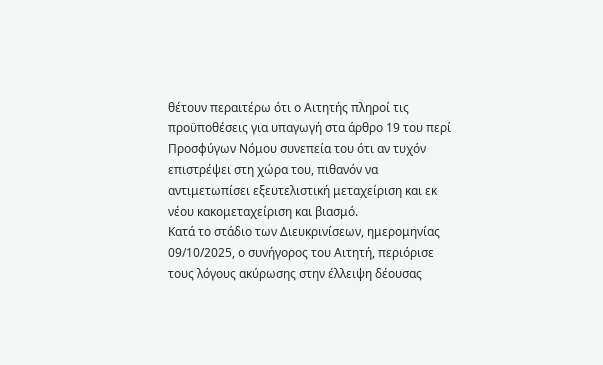θέτουν περαιτέρω ότι ο Αιτητής πληροί τις προϋποθέσεις για υπαγωγή στα άρθρο 19 του περί Προσφύγων Νόμου συνεπεία του ότι αν τυχόν επιστρέψει στη χώρα του, πιθανόν να αντιμετωπίσει εξευτελιστική μεταχείριση και εκ νέου κακομεταχείριση και βιασμό.
Κατά το στάδιο των Διευκρινίσεων, ημερομηνίας 09/10/2025, ο συνήγορος του Αιτητή, περιόρισε τους λόγους ακύρωσης στην έλλειψη δέουσας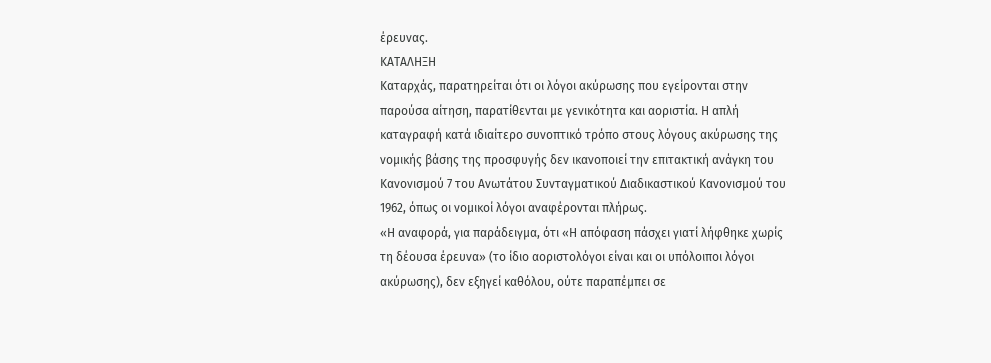έρευνας.
ΚΑΤΑΛΗΞΗ
Καταρχάς, παρατηρείται ότι οι λόγοι ακύρωσης που εγείρονται στην παρούσα αίτηση, παρατίθενται με γενικότητα και αοριστία. Η απλή καταγραφή κατά ιδιαίτερο συνοπτικό τρόπο στους λόγους ακύρωσης της νομικής βάσης της προσφυγής δεν ικανοποιεί την επιτακτική ανάγκη του Κανονισμού 7 του Ανωτάτου Συνταγματικού Διαδικαστικού Κανονισμού του 1962, όπως οι νομικοί λόγοι αναφέρονται πλήρως.
«Η αναφορά, για παράδειγμα, ότι «Η απόφαση πάσχει γιατί λήφθηκε χωρίς τη δέουσα έρευνα» (το ίδιο αοριστολόγοι είναι και οι υπόλοιποι λόγοι ακύρωσης), δεν εξηγεί καθόλου, ούτε παραπέμπει σε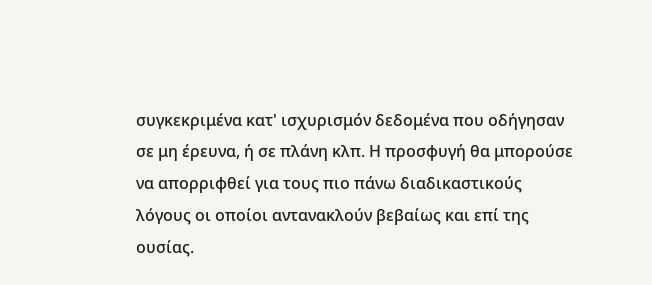συγκεκριμένα κατ' ισχυρισμόν δεδομένα που οδήγησαν σε μη έρευνα, ή σε πλάνη κλπ. Η προσφυγή θα μπορούσε να απορριφθεί για τους πιο πάνω διαδικαστικούς λόγους οι οποίοι αντανακλούν βεβαίως και επί της ουσίας.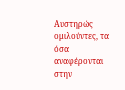Αυστηρώς ομιλούντες, τα όσα αναφέρονται στην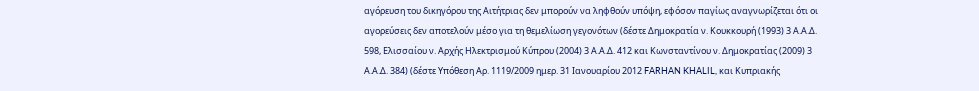αγόρευση του δικηγόρου της Αιτήτριας δεν μπορούν να ληφθούν υπόψη, εφόσον παγίως αναγνωρίζεται ότι οι αγορεύσεις δεν αποτελούν μέσο για τη θεμελίωση γεγονότων (δέστε Δημοκρατία ν. Κουκκουρή (1993) 3 Α.Α.Δ. 598, Ελισσαίου ν. Αρχής Ηλεκτρισμού Κύπρου (2004) 3 Α.Α.Δ. 412 και Κωνσταντίνου ν. Δημοκρατίας (2009) 3 Α.Α.Δ. 384) (δέστε Υπόθεση Αρ. 1119/2009 ημερ. 31 Ιανουαρίου 2012 FARHAN KHALIL, και Κυπριακής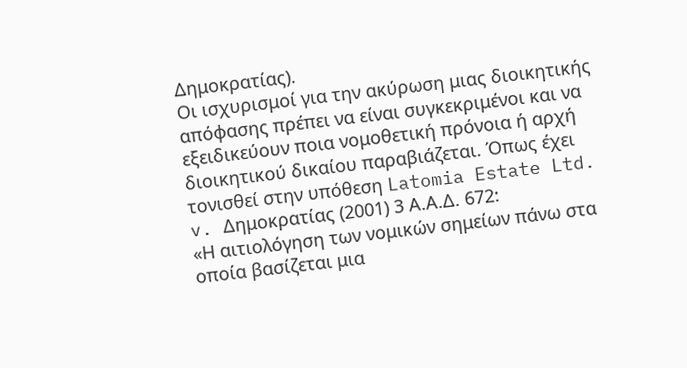Δημοκρατίας).
Οι ισχυρισμοί για την ακύρωση μιας διοικητικής απόφασης πρέπει να είναι συγκεκριμένοι και να εξειδικεύουν ποια νομοθετική πρόνοια ή αρχή διοικητικού δικαίου παραβιάζεται. Όπως έχει τονισθεί στην υπόθεση Latomia Estate Ltd. v. Δημοκρατίας (2001) 3 Α.Α.Δ. 672:
«Η αιτιολόγηση των νομικών σημείων πάνω στα οποία βασίζεται μια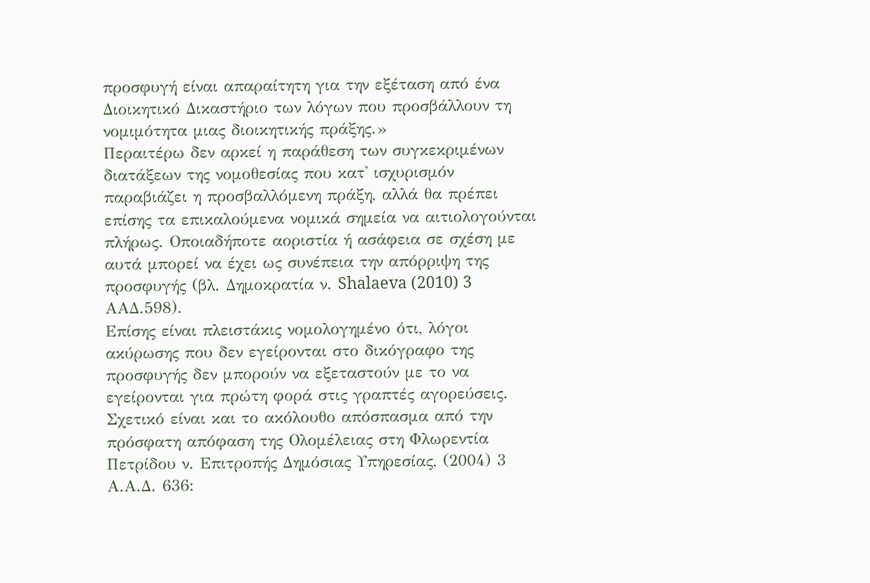προσφυγή είναι απαραίτητη για την εξέταση από ένα Διοικητικό Δικαστήριο των λόγων που προσβάλλουν τη νομιμότητα μιας διοικητικής πράξης.»
Περαιτέρω δεν αρκεί η παράθεση των συγκεκριμένων διατάξεων της νομοθεσίας που κατ' ισχυρισμόν παραβιάζει η προσβαλλόμενη πράξη, αλλά θα πρέπει επίσης τα επικαλούμενα νομικά σημεία να αιτιολογούνται πλήρως. Οποιαδήποτε αοριστία ή ασάφεια σε σχέση με αυτά μπορεί να έχει ως συνέπεια την απόρριψη της προσφυγής (βλ. Δημοκρατία ν. Shalaeva (2010) 3 AAΔ.598).
Επίσης είναι πλειστάκις νομολογημένο ότι, λόγοι ακύρωσης που δεν εγείρονται στο δικόγραφο της προσφυγής δεν μπορούν να εξεταστούν με το να εγείρονται για πρώτη φορά στις γραπτές αγορεύσεις. Σχετικό είναι και το ακόλουθο απόσπασμα από την πρόσφατη απόφαση της Ολομέλειας στη Φλωρεντία Πετρίδου ν. Επιτροπής Δημόσιας Υπηρεσίας, (2004) 3 Α.Α.Δ. 636: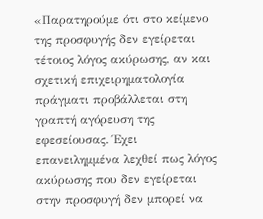«Παρατηρούμε ότι στο κείμενο της προσφυγής δεν εγείρεται τέτοιος λόγος ακύρωσης, αν και σχετική επιχειρηματολογία πράγματι προβάλλεται στη γραπτή αγόρευση της εφεσείουσας. Έχει επανειλημμένα λεχθεί πως λόγος ακύρωσης που δεν εγείρεται στην προσφυγή δεν μπορεί να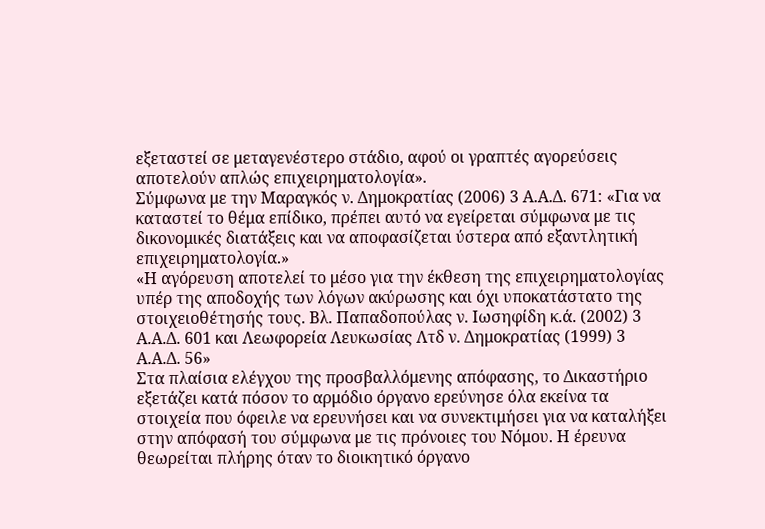εξεταστεί σε μεταγενέστερο στάδιο, αφού οι γραπτές αγορεύσεις αποτελούν απλώς επιχειρηματολογία».
Σύμφωνα με την Μαραγκός ν. Δημοκρατίας (2006) 3 Α.Α.Δ. 671: «Για να καταστεί το θέμα επίδικο, πρέπει αυτό να εγείρεται σύμφωνα με τις δικονομικές διατάξεις και να αποφασίζεται ύστερα από εξαντλητική επιχειρηματολογία.»
«Η αγόρευση αποτελεί το μέσο για την έκθεση της επιχειρηματολογίας υπέρ της αποδοχής των λόγων ακύρωσης και όχι υποκατάστατο της στοιχειοθέτησής τους. Βλ. Παπαδοπούλας ν. Ιωσηφίδη κ.ά. (2002) 3 Α.Α.Δ. 601 και Λεωφορεία Λευκωσίας Λτδ ν. Δημοκρατίας (1999) 3 Α.Α.Δ. 56»
Στα πλαίσια ελέγχου της προσβαλλόμενης απόφασης, το Δικαστήριο εξετάζει κατά πόσον το αρμόδιο όργανο ερεύνησε όλα εκείνα τα στοιχεία που όφειλε να ερευνήσει και να συνεκτιμήσει για να καταλήξει στην απόφασή του σύμφωνα με τις πρόνοιες του Νόμου. Η έρευνα θεωρείται πλήρης όταν το διοικητικό όργανο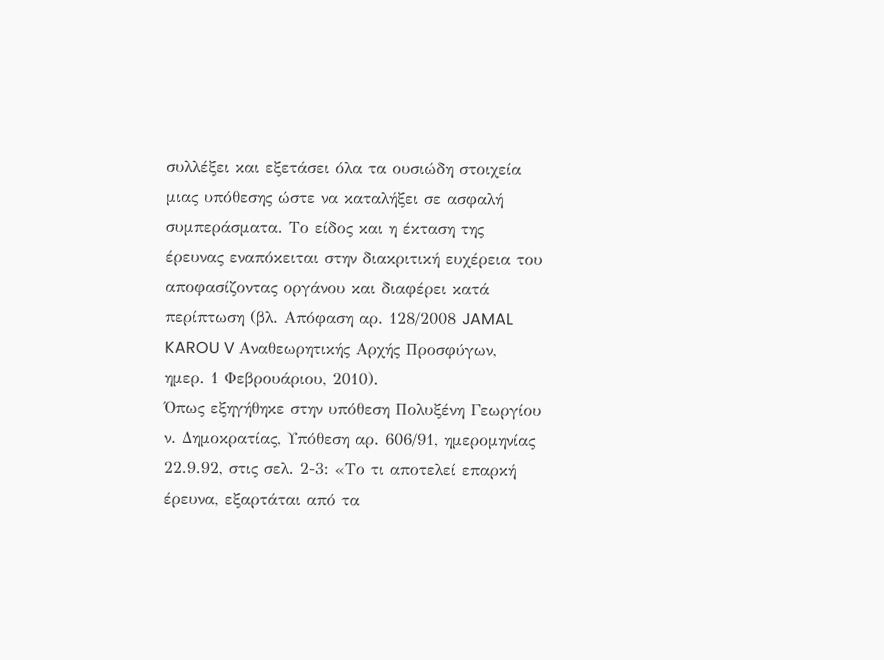συλλέξει και εξετάσει όλα τα ουσιώδη στοιχεία μιας υπόθεσης ώστε να καταλήξει σε ασφαλή συμπεράσματα. Το είδος και η έκταση της έρευνας εναπόκειται στην διακριτική ευχέρεια του αποφασίζοντας οργάνου και διαφέρει κατά περίπτωση (βλ. Απόφαση αρ. 128/2008 JAMAL KAROU V Αναθεωρητικής Αρχής Προσφύγων, ημερ. 1 Φεβρουάριου, 2010).
Όπως εξηγήθηκε στην υπόθεση Πολυξένη Γεωργίου ν. Δημοκρατίας, Υπόθεση αρ. 606/91, ημερομηνίας 22.9.92, στις σελ. 2-3: «Το τι αποτελεί επαρκή έρευνα, εξαρτάται από τα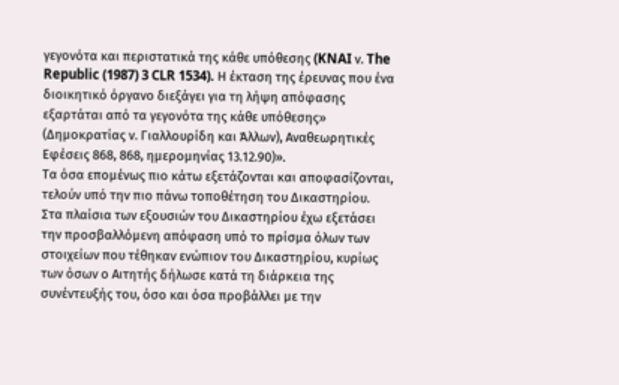γεγονότα και περιστατικά της κάθε υπόθεσης (KNAI ν. The Republic (1987) 3 CLR 1534). Η έκταση της έρευνας που ένα διοικητικό όργανο διεξάγει για τη λήψη απόφασης εξαρτάται από τα γεγονότα της κάθε υπόθεσης» (Δημοκρατίας ν. Γιαλλουρίδη και Άλλων), Αναθεωρητικές Εφέσεις 868, 868, ημερομηνίας 13.12.90)».
Τα όσα επομένως πιο κάτω εξετάζονται και αποφασίζονται, τελούν υπό την πιο πάνω τοποθέτηση του Δικαστηρίου.
Στα πλαίσια των εξουσιών του Δικαστηρίου έχω εξετάσει την προσβαλλόμενη απόφαση υπό το πρίσμα όλων των στοιχείων που τέθηκαν ενώπιον του Δικαστηρίου, κυρίως των όσων ο Αιτητής δήλωσε κατά τη διάρκεια της συνέντευξής του, όσο και όσα προβάλλει με την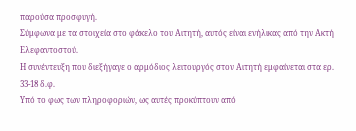παρούσα προσφυγή.
Σύμφωνα με τα στοιχεία στο φάκελο του Αιτητή, αυτός είναι ενήλικας από την Ακτή Ελεφαντοστού.
Η συνέντευξη που διεξήγαγε ο αρμόδιος λειτουργός στον Αιτητή εμφαίνεται στα ερ. 33-18 δ.φ.
Υπό το φως των πληροφοριών, ως αυτές προκύπτουν από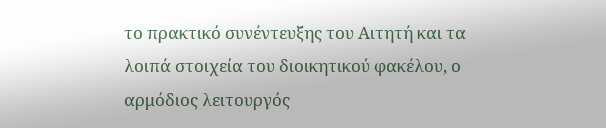το πρακτικό συνέντευξης του Αιτητή και τα λοιπά στοιχεία του διοικητικού φακέλου, ο αρμόδιος λειτουργός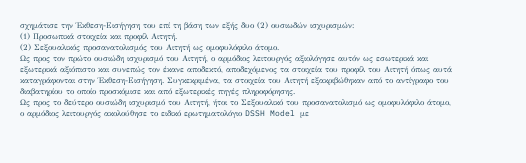σχημάτισε την Έκθεση-Εισήγηση του επί τη βάση των εξής δυο (2) ουσιωδών ισχυρισμών:
(1) Προσωπικά στοιχεία και προφίλ Αιτητή.
(2) Σεξουαλικός προσανατολισμός του Αιτητή ως ομοφυλόφιλο άτομο.
Ως προς τον πρώτο ουσιώδη ισχυρισμό του Αιτητή, ο αρμόδιος λειτουργός αξιολόγησε αυτόν ως εσωτερικά και εξωτερικά αξιόπιστο και συνεπώς τον έκανε αποδεκτό, αποδεχόμενος τα στοιχεία του προφίλ του Αιτητή όπως αυτά καταγράφονται στην Έκθεση-Εισήγηση. Συγκεκριμένα, τα στοιχεία του Αιτητή εξακριβώθηκαν από το αντίγραφο του διαβατηρίου το οποίο προσκόμισε και από εξωτερικές πηγές πληροφόρησης.
Ως προς το δεύτερο ουσιώδη ισχυρισμό του Αιτητή, ήτοι το Σεξουαλικό του προσανατολισμό ως ομοφυλόφιλο άτομο, ο αρμόδιος λειτουργός ακολούθησε το ειδικό ερωτηματολόγιο DSSH Model με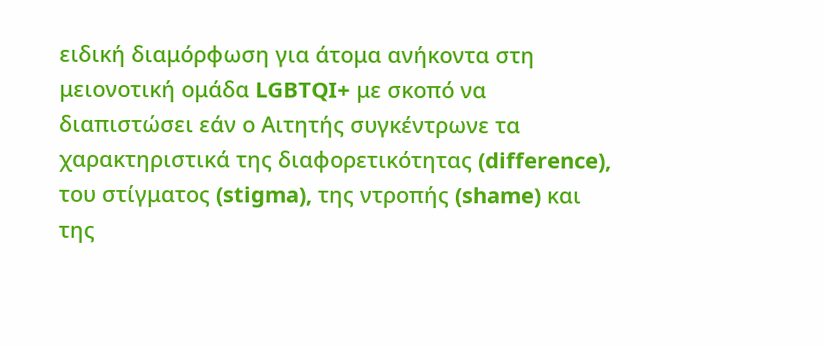ειδική διαμόρφωση για άτομα ανήκοντα στη μειονοτική ομάδα LGBTQI+ με σκοπό να διαπιστώσει εάν ο Αιτητής συγκέντρωνε τα χαρακτηριστικά της διαφορετικότητας (difference), του στίγματος (stigma), της ντροπής (shame) και της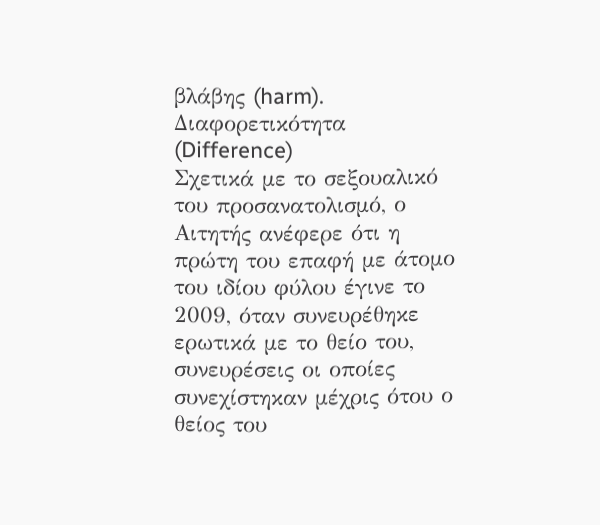βλάβης (harm).
Διαφορετικότητα (Difference)
Σχετικά με το σεξουαλικό του προσανατολισμό, ο Αιτητής ανέφερε ότι η πρώτη του επαφή με άτομο του ιδίου φύλου έγινε το 2009, όταν συνευρέθηκε ερωτικά με το θείο του, συνευρέσεις οι οποίες συνεχίστηκαν μέχρις ότου ο θείος του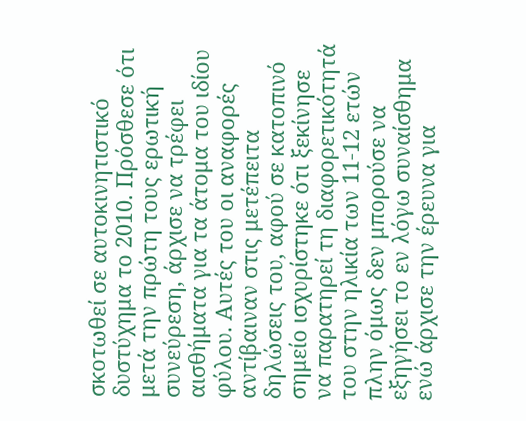σκοτωθεί σε αυτοκινητιστικό δυστύχημα το 2010. Πρόσθεσε ότι μετά την πρώτη τους ερωτική συνεύρεση, άρχισε να τρέφει αισθήματα για τα άτομα του ιδίου φύλου. Αυτές του οι αναφορές αντίβαιναν στις μετέπειτα δηλώσεις του, αφού σε κατοπινό σημείο ισχυρίστηκε ότι ξεκίνησε να παρατηρεί τη διαφορετικότητά του στην ηλικία των 11-12 ετών πλην όμως δεν μπορούσε να εξηγήσει το εν λόγω συναίσθημα ενώ άρχισε την έρευνα για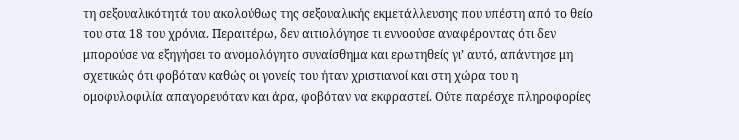τη σεξουαλικότητά του ακολούθως της σεξουαλικής εκμετάλλευσης που υπέστη από το θείο του στα 18 του χρόνια. Περαιτέρω, δεν αιτιολόγησε τι εννοούσε αναφέροντας ότι δεν μπορούσε να εξηγήσει το ανομολόγητο συναίσθημα και ερωτηθείς γι’ αυτό, απάντησε μη σχετικώς ότι φοβόταν καθώς οι γονείς του ήταν χριστιανοί και στη χώρα του η ομοφυλοφιλία απαγορευόταν και άρα, φοβόταν να εκφραστεί. Ούτε παρέσχε πληροφορίες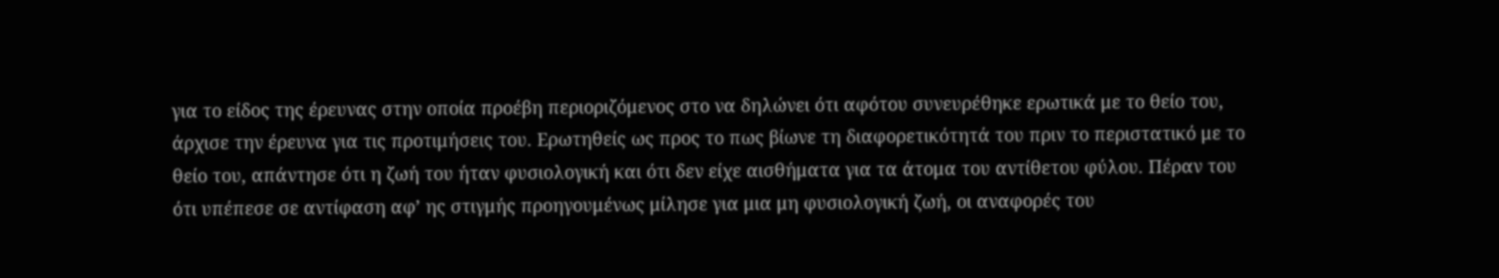για το είδος της έρευνας στην οποία προέβη περιοριζόμενος στο να δηλώνει ότι αφότου συνευρέθηκε ερωτικά με το θείο του, άρχισε την έρευνα για τις προτιμήσεις του. Ερωτηθείς ως προς το πως βίωνε τη διαφορετικότητά του πριν το περιστατικό με το θείο του, απάντησε ότι η ζωή του ήταν φυσιολογική και ότι δεν είχε αισθήματα για τα άτομα του αντίθετου φύλου. Πέραν του ότι υπέπεσε σε αντίφαση αφ’ ης στιγμής προηγουμένως μίλησε για μια μη φυσιολογική ζωή, οι αναφορές του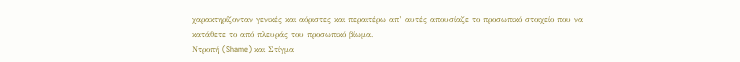χαρακτηρίζονταν γενικές και αόριστες και περαιτέρω απ’ αυτές απουσίαζε το προσωπικό στοιχείο που να κατάθετε το από πλευράς του προσωπικό βίωμα.
Ντροπή (Shame) και Στίγμα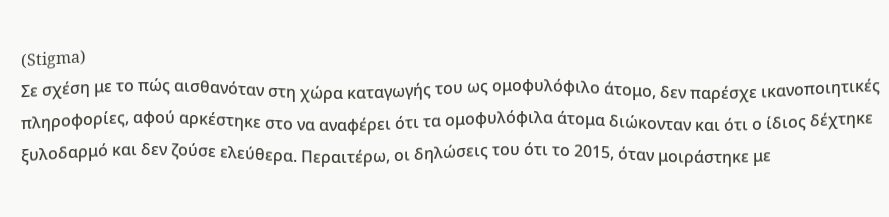(Stigma)
Σε σχέση με το πώς αισθανόταν στη χώρα καταγωγής του ως ομοφυλόφιλο άτομο, δεν παρέσχε ικανοποιητικές πληροφορίες, αφού αρκέστηκε στο να αναφέρει ότι τα ομοφυλόφιλα άτομα διώκονταν και ότι ο ίδιος δέχτηκε ξυλοδαρμό και δεν ζούσε ελεύθερα. Περαιτέρω, οι δηλώσεις του ότι το 2015, όταν μοιράστηκε με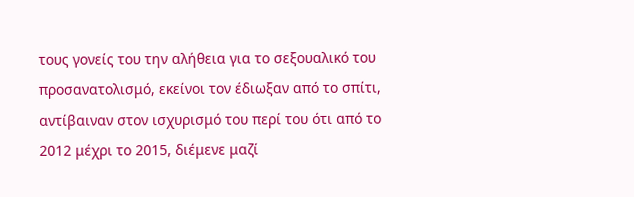τους γονείς του την αλήθεια για το σεξουαλικό του προσανατολισμό, εκείνοι τον έδιωξαν από το σπίτι, αντίβαιναν στον ισχυρισμό του περί του ότι από το 2012 μέχρι το 2015, διέμενε μαζί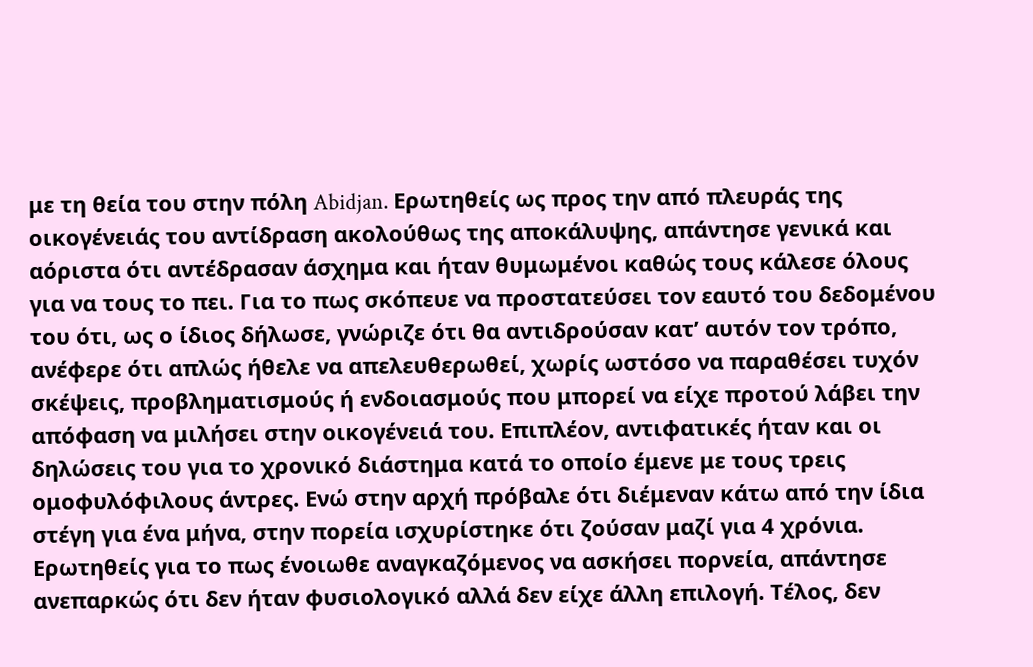με τη θεία του στην πόλη Abidjan. Ερωτηθείς ως προς την από πλευράς της οικογένειάς του αντίδραση ακολούθως της αποκάλυψης, απάντησε γενικά και αόριστα ότι αντέδρασαν άσχημα και ήταν θυμωμένοι καθώς τους κάλεσε όλους για να τους το πει. Για το πως σκόπευε να προστατεύσει τον εαυτό του δεδομένου του ότι, ως ο ίδιος δήλωσε, γνώριζε ότι θα αντιδρούσαν κατ’ αυτόν τον τρόπο, ανέφερε ότι απλώς ήθελε να απελευθερωθεί, χωρίς ωστόσο να παραθέσει τυχόν σκέψεις, προβληματισμούς ή ενδοιασμούς που μπορεί να είχε προτού λάβει την απόφαση να μιλήσει στην οικογένειά του. Επιπλέον, αντιφατικές ήταν και οι δηλώσεις του για το χρονικό διάστημα κατά το οποίο έμενε με τους τρεις ομοφυλόφιλους άντρες. Ενώ στην αρχή πρόβαλε ότι διέμεναν κάτω από την ίδια στέγη για ένα μήνα, στην πορεία ισχυρίστηκε ότι ζούσαν μαζί για 4 χρόνια. Ερωτηθείς για το πως ένοιωθε αναγκαζόμενος να ασκήσει πορνεία, απάντησε ανεπαρκώς ότι δεν ήταν φυσιολογικό αλλά δεν είχε άλλη επιλογή. Τέλος, δεν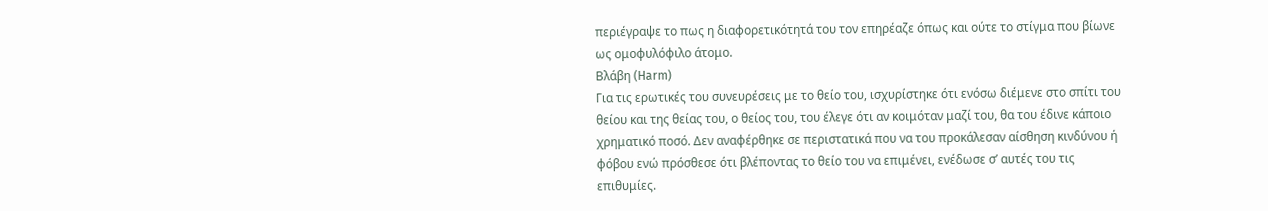περιέγραψε το πως η διαφορετικότητά του τον επηρέαζε όπως και ούτε το στίγμα που βίωνε ως ομοφυλόφιλο άτομο.
Βλάβη (Harm)
Για τις ερωτικές του συνευρέσεις με το θείο του, ισχυρίστηκε ότι ενόσω διέμενε στο σπίτι του θείου και της θείας του, ο θείος του, του έλεγε ότι αν κοιμόταν μαζί του, θα του έδινε κάποιο χρηματικό ποσό. Δεν αναφέρθηκε σε περιστατικά που να του προκάλεσαν αίσθηση κινδύνου ή φόβου ενώ πρόσθεσε ότι βλέποντας το θείο του να επιμένει, ενέδωσε σ’ αυτές του τις επιθυμίες.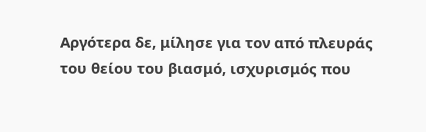Αργότερα δε, μίλησε για τον από πλευράς του θείου του βιασμό, ισχυρισμός που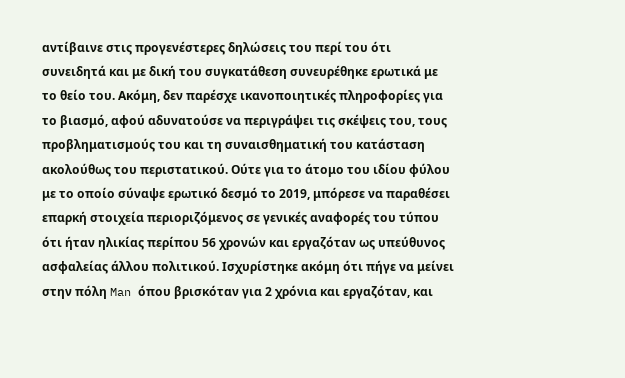αντίβαινε στις προγενέστερες δηλώσεις του περί του ότι συνειδητά και με δική του συγκατάθεση συνευρέθηκε ερωτικά με το θείο του. Ακόμη, δεν παρέσχε ικανοποιητικές πληροφορίες για το βιασμό, αφού αδυνατούσε να περιγράψει τις σκέψεις του, τους προβληματισμούς του και τη συναισθηματική του κατάσταση ακολούθως του περιστατικού. Ούτε για το άτομο του ιδίου φύλου με το οποίο σύναψε ερωτικό δεσμό το 2019, μπόρεσε να παραθέσει επαρκή στοιχεία περιοριζόμενος σε γενικές αναφορές του τύπου ότι ήταν ηλικίας περίπου 56 χρονών και εργαζόταν ως υπεύθυνος ασφαλείας άλλου πολιτικού. Ισχυρίστηκε ακόμη ότι πήγε να μείνει στην πόλη Man όπου βρισκόταν για 2 χρόνια και εργαζόταν, και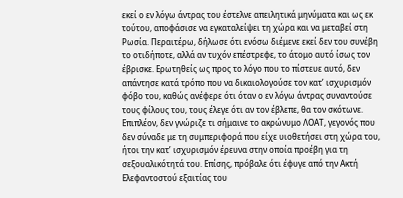εκεί ο εν λόγω άντρας του έστελνε απειλητικά μηνύματα και ως εκ τούτου, αποφάσισε να εγκαταλείψει τη χώρα και να μεταβεί στη Ρωσία. Περαιτέρω, δήλωσε ότι ενόσω διέμενε εκεί δεν του συνέβη το οτιδήποτε, αλλά αν τυχόν επέστρεφε, το άτομο αυτό ίσως τον έβρισκε. Ερωτηθείς ως προς το λόγο που το πίστευε αυτό, δεν απάντησε κατά τρόπο που να δικαιολογούσε τον κατ’ ισχυρισμόν φόβο του, καθώς ανέφερε ότι όταν ο εν λόγω άντρας συναντούσε τους φίλους του, τους έλεγε ότι αν τον έβλεπε, θα τον σκότωνε. Επιπλέον, δεν γνώριζε τι σήμαινε το ακρώνυμο ΛΟΑΤ, γεγονός που δεν σύναδε με τη συμπεριφορά που είχε υιοθετήσει στη χώρα του, ήτοι την κατ’ ισχυρισμόν έρευνα στην οποία προέβη για τη σεξουαλικότητά του. Επίσης, πρόβαλε ότι έφυγε από την Ακτή Ελεφαντοστού εξαιτίας του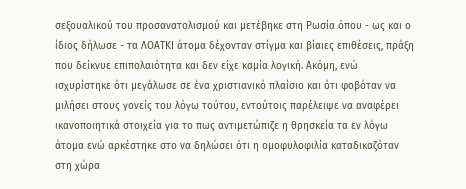σεξουαλικού του προσανατολισμού και μετέβηκε στη Ρωσία όπου - ως και ο ίδιος δήλωσε - τα ΛΟΑΤΚΙ άτομα δέχονταν στίγμα και βίαιες επιθέσεις, πράξη που δείκνυε επιπολαιότητα και δεν είχε καμία λογική. Ακόμη, ενώ ισχυρίστηκε ότι μεγάλωσε σε ένα χριστιανικό πλαίσιο και ότι φοβόταν να μιλήσει στους γονείς του λόγω τούτου, εντούτοις παρέλειψε να αναφέρει ικανοποιητικά στοιχεία για το πως αντιμετώπιζε η θρησκεία τα εν λόγω άτομα ενώ αρκέστηκε στο να δηλώσει ότι η ομοφυλοφιλία καταδικαζόταν στη χώρα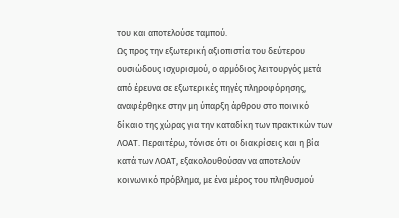του και αποτελούσε ταμπού.
Ως προς την εξωτερική αξιοπιστία του δεύτερου ουσιώδους ισχυρισμού, ο αρμόδιος λειτουργός μετά από έρευνα σε εξωτερικές πηγές πληροφόρησης, αναφέρθηκε στην μη ύπαρξη άρθρου στο ποινικό δίκαιο της χώρας για την καταδίκη των πρακτικών των ΛΟΑΤ. Περαιτέρω, τόνισε ότι οι διακρίσεις και η βία κατά των ΛΟΑΤ, εξακολουθούσαν να αποτελούν κοινωνικό πρόβλημα, με ένα μέρος του πληθυσμού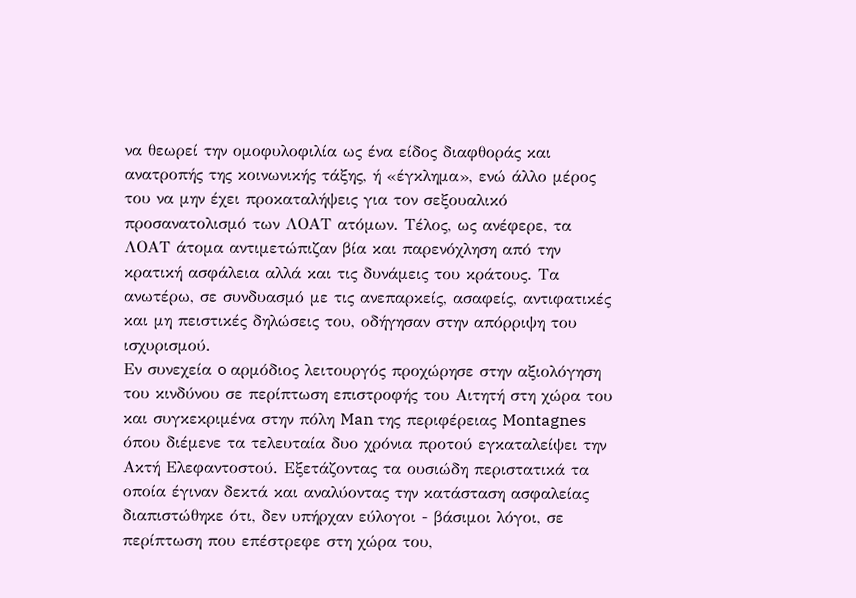να θεωρεί την ομοφυλοφιλία ως ένα είδος διαφθοράς και ανατροπής της κοινωνικής τάξης, ή «έγκλημα», ενώ άλλο μέρος του να μην έχει προκαταλήψεις για τον σεξουαλικό προσανατολισμό των ΛΟΑΤ ατόμων. Τέλος, ως ανέφερε, τα ΛΟΑΤ άτομα αντιμετώπιζαν βία και παρενόχληση από την κρατική ασφάλεια αλλά και τις δυνάμεις του κράτους. Τα ανωτέρω, σε συνδυασμό με τις ανεπαρκείς, ασαφείς, αντιφατικές και μη πειστικές δηλώσεις του, οδήγησαν στην απόρριψη του ισχυρισμού.
Εν συνεχεία o αρμόδιος λειτουργός προχώρησε στην αξιολόγηση του κινδύνου σε περίπτωση επιστροφής του Αιτητή στη χώρα του και συγκεκριμένα στην πόλη Man της περιφέρειας Montagnes όπου διέμενε τα τελευταία δυο χρόνια προτού εγκαταλείψει την Ακτή Ελεφαντοστού. Εξετάζοντας τα ουσιώδη περιστατικά τα οποία έγιναν δεκτά και αναλύοντας την κατάσταση ασφαλείας διαπιστώθηκε ότι, δεν υπήρχαν εύλογοι - βάσιμοι λόγοι, σε περίπτωση που επέστρεφε στη χώρα του,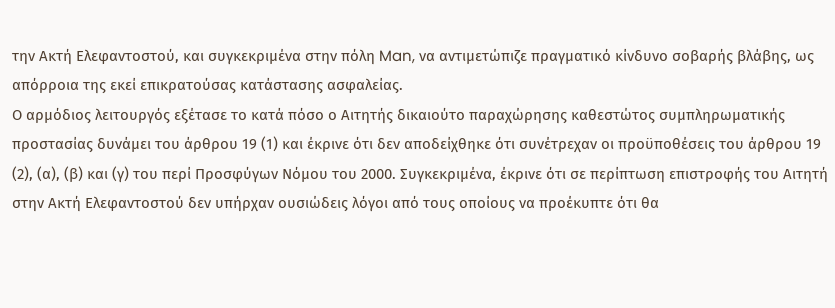την Ακτή Ελεφαντοστού, και συγκεκριμένα στην πόλη Man, να αντιμετώπιζε πραγματικό κίνδυνο σοβαρής βλάβης, ως απόρροια της εκεί επικρατούσας κατάστασης ασφαλείας.
Ο αρμόδιος λειτουργός εξέτασε το κατά πόσο ο Αιτητής δικαιούτο παραχώρησης καθεστώτος συμπληρωματικής προστασίας δυνάμει του άρθρου 19 (1) και έκρινε ότι δεν αποδείχθηκε ότι συνέτρεχαν οι προϋποθέσεις του άρθρου 19 (2), (α), (β) και (γ) του περί Προσφύγων Νόμου του 2000. Συγκεκριμένα, έκρινε ότι σε περίπτωση επιστροφής του Αιτητή στην Ακτή Ελεφαντοστού δεν υπήρχαν ουσιώδεις λόγοι από τους οποίους να προέκυπτε ότι θα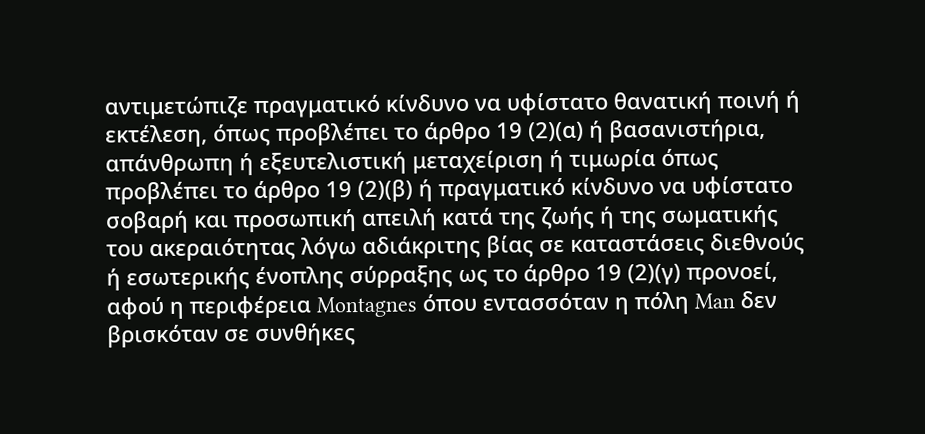αντιμετώπιζε πραγματικό κίνδυνο να υφίστατο θανατική ποινή ή εκτέλεση, όπως προβλέπει το άρθρο 19 (2)(α) ή βασανιστήρια, απάνθρωπη ή εξευτελιστική μεταχείριση ή τιμωρία όπως προβλέπει το άρθρο 19 (2)(β) ή πραγματικό κίνδυνο να υφίστατο σοβαρή και προσωπική απειλή κατά της ζωής ή της σωματικής του ακεραιότητας λόγω αδιάκριτης βίας σε καταστάσεις διεθνούς ή εσωτερικής ένοπλης σύρραξης ως το άρθρο 19 (2)(γ) προνοεί, αφού η περιφέρεια Montagnes όπου εντασσόταν η πόλη Man δεν βρισκόταν σε συνθήκες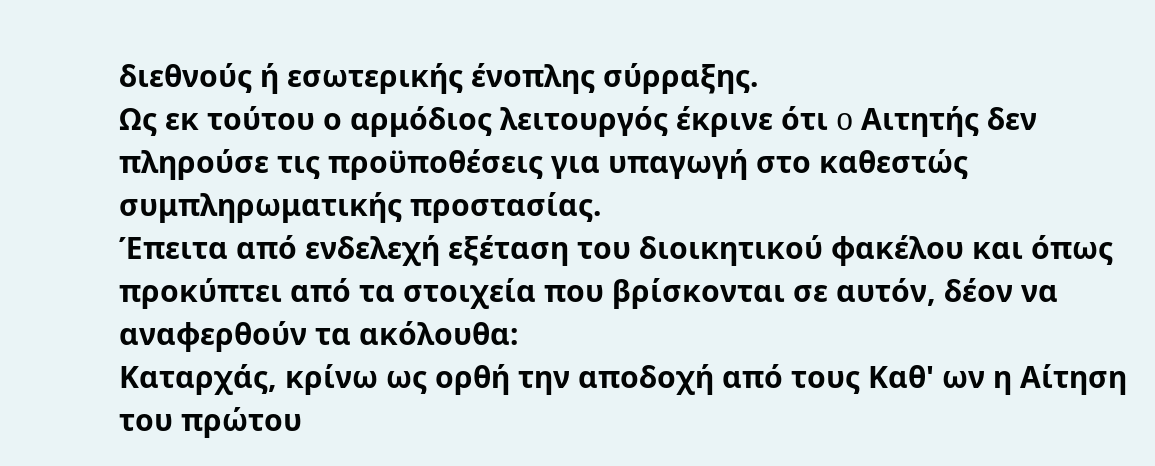διεθνούς ή εσωτερικής ένοπλης σύρραξης.
Ως εκ τούτου ο αρμόδιος λειτουργός έκρινε ότι o Αιτητής δεν πληρούσε τις προϋποθέσεις για υπαγωγή στο καθεστώς συμπληρωματικής προστασίας.
Έπειτα από ενδελεχή εξέταση του διοικητικού φακέλου και όπως προκύπτει από τα στοιχεία που βρίσκονται σε αυτόν, δέον να αναφερθούν τα ακόλουθα:
Καταρχάς, κρίνω ως ορθή την αποδοχή από τους Καθ' ων η Αίτηση του πρώτου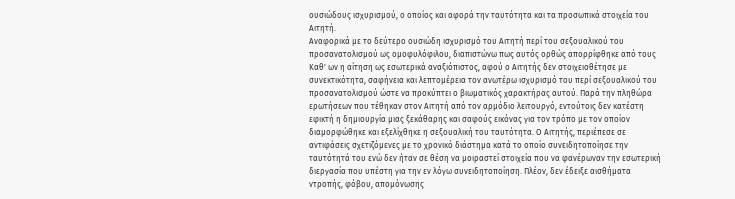ουσιώδους ισχυρισμού, ο οποίος και αφορά την ταυτότητα και τα προσωπικά στοιχεία του Αιτητή.
Αναφορικά με το δεύτερο ουσιώδη ισχυρισμό του Αιτητή περί του σεξουαλικού του προσανατολισμού ως ομοφυλόφιλου, διαπιστώνω πως αυτός ορθώς απορρίφθηκε από τους Καθ' ων η αίτηση ως εσωτερικά αναξιόπιστος, αφού ο Αιτητής δεν στοιχειοθέτησε με συνεκτικότητα, σαφήνεια και λεπτομέρεια τον ανωτέρω ισχυρισμό του περί σεξουαλικού του προσανατολισμού ώστε να προκύπτει ο βιωματικός χαρακτήρας αυτού. Παρά την πληθώρα ερωτήσεων που τέθηκαν στον Αιτητή από τον αρμόδιο λειτουργό, εντούτοις δεν κατέστη εφικτή η δημιουργία μιας ξεκάθαρης και σαφούς εικόνας για τον τρόπο με τον οποίον διαμορφώθηκε και εξελίχθηκε η σεξουαλική του ταυτότητα. Ο Αιτητής, περιέπεσε σε αντιφάσεις σχετιζόμενες με το χρονικό διάστημα κατά το οποίο συνειδητοποίησε την ταυτότητά του ενώ δεν ήταν σε θέση να μοιραστεί στοιχεία που να φανέρωναν την εσωτερική διεργασία που υπέστη για την εν λόγω συνειδητοποίηση. Πλέον, δεν έδειξε αισθήματα ντροπής, φόβου, απομόνωσης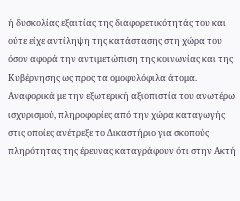ή δυσκολίας εξαιτίας της διαφορετικότητάς του και ούτε είχε αντίληψη της κατάστασης στη χώρα του όσον αφορά την αντιμετώπιση της κοινωνίας και της Κυβέρνησης ως προς τα ομοφυλόφιλα άτομα.
Αναφορικά με την εξωτερική αξιοπιστία του ανωτέρω ισχυρισμού, πληροφορίες από την χώρα καταγωγής στις οποίες ανέτρεξε το Δικαστήριο για σκοπούς πληρότητας της έρευνας καταγράφουν ότι στην Ακτή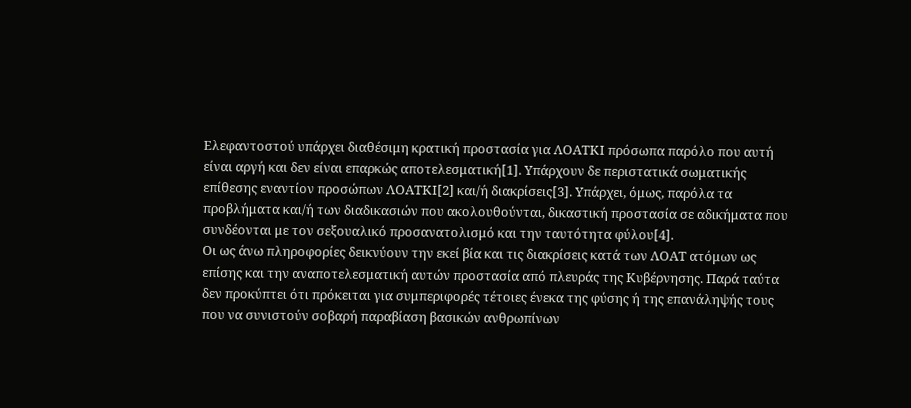Ελεφαντοστού υπάρχει διαθέσιμη κρατική προστασία για ΛΟΑΤΚΙ πρόσωπα παρόλο που αυτή είναι αργή και δεν είναι επαρκώς αποτελεσματική[1]. Υπάρχουν δε περιστατικά σωματικής επίθεσης εναντίον προσώπων ΛΟΑΤΚΙ[2] και/ή διακρίσεις[3]. Υπάρχει, όμως, παρόλα τα προβλήματα και/ή των διαδικασιών που ακολουθούνται, δικαστική προστασία σε αδικήματα που συνδέονται με τον σεξουαλικό προσανατολισμό και την ταυτότητα φύλου[4].
Οι ως άνω πληροφορίες δεικνύουν την εκεί βία και τις διακρίσεις κατά των ΛΟΑΤ ατόμων ως επίσης και την αναποτελεσματική αυτών προστασία από πλευράς της Κυβέρνησης. Παρά ταύτα δεν προκύπτει ότι πρόκειται για συμπεριφορές τέτοιες ένεκα της φύσης ή της επανάληψής τους που να συνιστούν σοβαρή παραβίαση βασικών ανθρωπίνων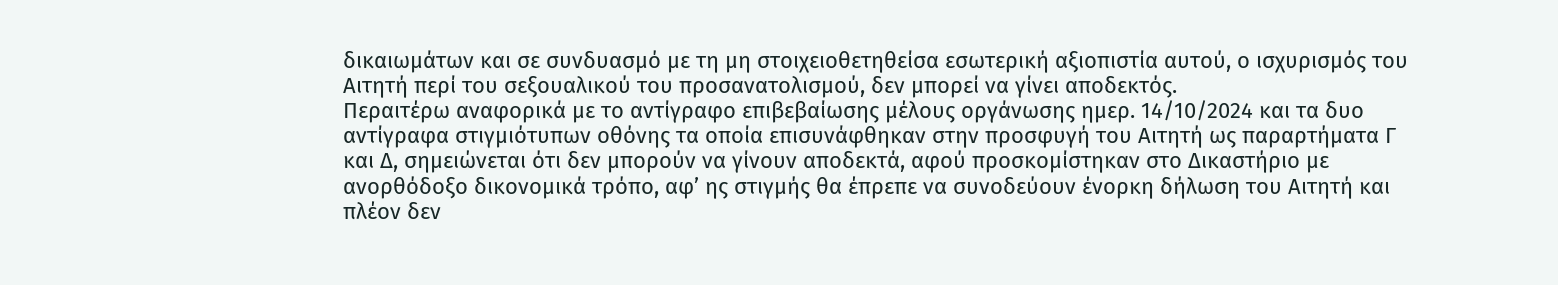δικαιωμάτων και σε συνδυασμό με τη μη στοιχειοθετηθείσα εσωτερική αξιοπιστία αυτού, ο ισχυρισμός του Αιτητή περί του σεξουαλικού του προσανατολισμού, δεν μπορεί να γίνει αποδεκτός.
Περαιτέρω αναφορικά με το αντίγραφο επιβεβαίωσης μέλους οργάνωσης ημερ. 14/10/2024 και τα δυο αντίγραφα στιγμιότυπων οθόνης τα οποία επισυνάφθηκαν στην προσφυγή του Αιτητή ως παραρτήματα Γ και Δ, σημειώνεται ότι δεν μπορούν να γίνουν αποδεκτά, αφού προσκομίστηκαν στο Δικαστήριο με ανορθόδοξο δικονομικά τρόπο, αφ’ ης στιγμής θα έπρεπε να συνοδεύουν ένορκη δήλωση του Αιτητή και πλέον δεν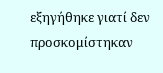εξηγήθηκε γιατί δεν προσκομίστηκαν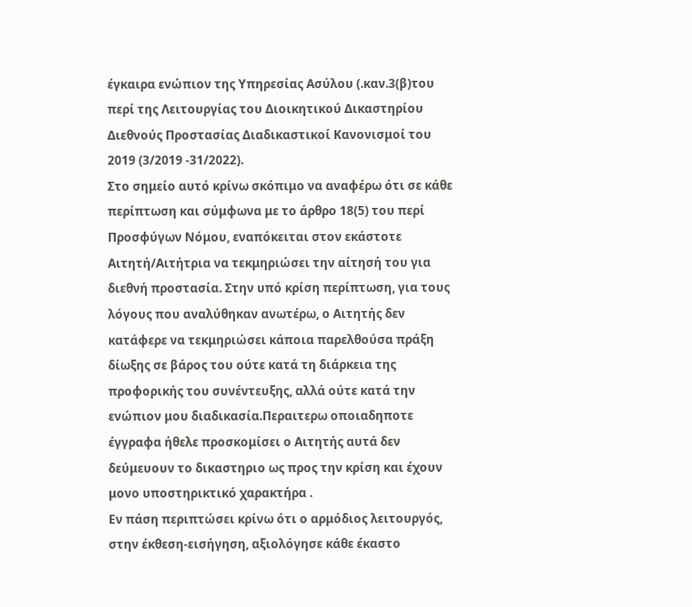έγκαιρα ενώπιον της Υπηρεσίας Ασύλου (.καν.3(β)του περί της Λειτουργίας του Διοικητικού Δικαστηρίου Διεθνούς Προστασίας Διαδικαστικοί Κανονισμοί του 2019 (3/2019 -31/2022).
Στο σημείο αυτό κρίνω σκόπιμο να αναφέρω ότι σε κάθε περίπτωση και σύμφωνα με το άρθρο 18(5) του περί Προσφύγων Νόμου, εναπόκειται στον εκάστοτε Αιτητή/Αιτήτρια να τεκμηριώσει την αίτησή του για διεθνή προστασία. Στην υπό κρίση περίπτωση, για τους λόγους που αναλύθηκαν ανωτέρω, ο Αιτητής δεν κατάφερε να τεκμηριώσει κάποια παρελθούσα πράξη δίωξης σε βάρος του ούτε κατά τη διάρκεια της προφορικής του συνέντευξης, αλλά ούτε κατά την ενώπιον μου διαδικασία.Περαιτερω οποιαδηποτε έγγραφα ήθελε προσκομίσει ο Αιτητής αυτά δεν δεύμευουν το δικαστηριο ως προς την κρίση και έχουν μονο υποστηρικτικό χαρακτήρα .
Εν πάση περιπτώσει κρίνω ότι ο αρμόδιος λειτουργός, στην έκθεση-εισήγηση, αξιολόγησε κάθε έκαστο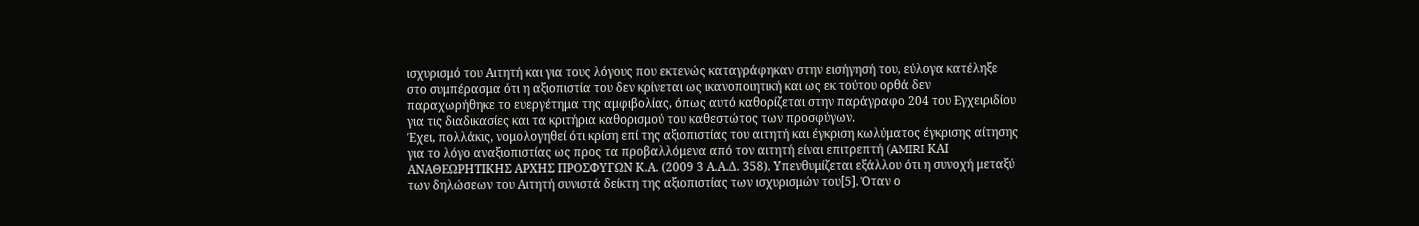ισχυρισμό του Αιτητή και για τους λόγους που εκτενώς καταγράφηκαν στην εισήγησή του, εύλογα κατέληξε στο συμπέρασμα ότι η αξιοπιστία του δεν κρίνεται ως ικανοποιητική και ως εκ τούτου ορθά δεν παραχωρήθηκε το ευεργέτημα της αμφιβολίας, όπως αυτό καθορίζεται στην παράγραφο 204 του Εγχειριδίου για τις διαδικασίες και τα κριτήρια καθορισμού του καθεστώτος των προσφύγων.
Έχει, πολλάκις, νομολογηθεί ότι κρίση επί της αξιοπιστίας του αιτητή και έγκριση κωλύματος έγκρισης αίτησης για το λόγο αναξιοπιστίας ως προς τα προβαλλόμενα από τον αιτητή είναι επιτρεπτή (AMIRI ΚΑΙ ΑΝΑΘΕΩΡΗΤΙΚΗΣ ΑΡΧΗΣ ΠΡΟΣΦΥΓΩΝ Κ.Α. (2009 3 Α.Α.Δ. 358). Υπενθυμίζεται εξάλλου ότι η συνοχή μεταξύ των δηλώσεων του Αιτητή συνιστά δείκτη της αξιοπιστίας των ισχυρισμών του[5]. Όταν ο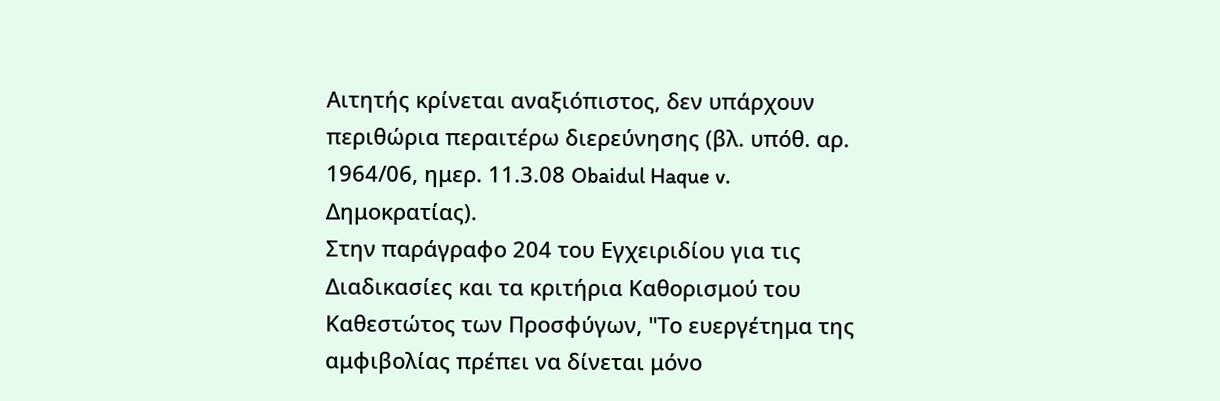Αιτητής κρίνεται αναξιόπιστος, δεν υπάρχουν περιθώρια περαιτέρω διερεύνησης (βλ. υπόθ. αρ. 1964/06, ημερ. 11.3.08 Obaidul Haque v. Δημοκρατίας).
Στην παράγραφο 204 του Εγχειριδίου για τις Διαδικασίες και τα κριτήρια Καθορισμού του Καθεστώτος των Προσφύγων, "Το ευεργέτημα της αμφιβολίας πρέπει να δίνεται μόνο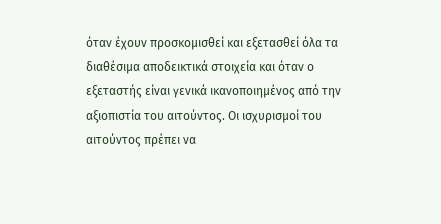όταν έχουν προσκομισθεί και εξετασθεί όλα τα διαθέσιμα αποδεικτικά στοιχεία και όταν ο εξεταστής είναι γενικά ικανοποιημένος από την αξιοπιστία του αιτούντος. Οι ισχυρισμοί του αιτούντος πρέπει να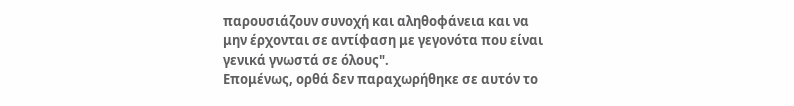παρουσιάζουν συνοχή και αληθοφάνεια και να μην έρχονται σε αντίφαση με γεγονότα που είναι γενικά γνωστά σε όλους".
Επομένως, ορθά δεν παραχωρήθηκε σε αυτόν το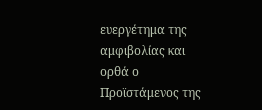ευεργέτημα της αμφιβολίας και ορθά ο Προϊστάμενος της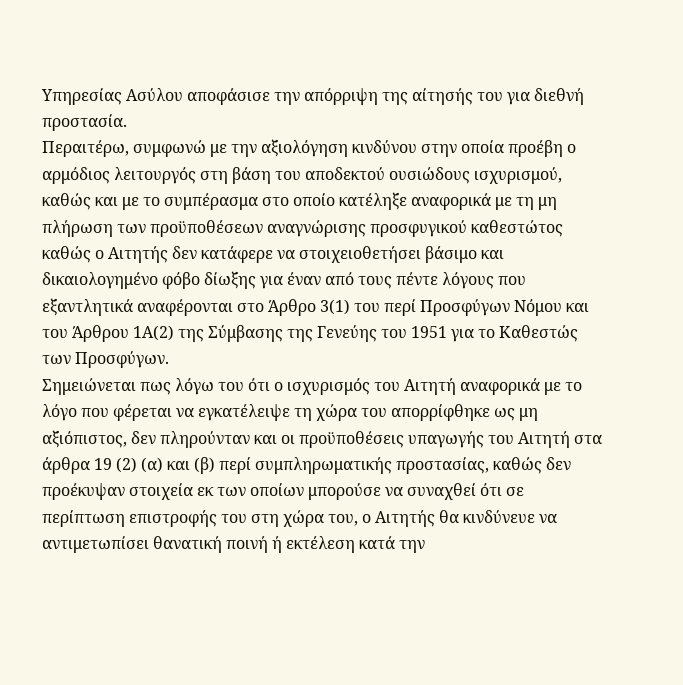Υπηρεσίας Ασύλου αποφάσισε την απόρριψη της αίτησής του για διεθνή προστασία.
Περαιτέρω, συμφωνώ με την αξιολόγηση κινδύνου στην οποία προέβη ο αρμόδιος λειτουργός στη βάση του αποδεκτού ουσιώδους ισχυρισμού, καθώς και με το συμπέρασμα στο οποίο κατέληξε αναφορικά με τη μη πλήρωση των προϋποθέσεων αναγνώρισης προσφυγικού καθεστώτος καθώς ο Αιτητής δεν κατάφερε να στοιχειοθετήσει βάσιμο και δικαιολογημένο φόβο δίωξης για έναν από τους πέντε λόγους που εξαντλητικά αναφέρονται στο Άρθρο 3(1) του περί Προσφύγων Νόμου και του Άρθρου 1Α(2) της Σύμβασης της Γενεύης του 1951 για το Καθεστώς των Προσφύγων.
Σημειώνεται πως λόγω του ότι ο ισχυρισμός του Αιτητή αναφορικά με το λόγο που φέρεται να εγκατέλειψε τη χώρα του απορρίφθηκε ως μη αξιόπιστος, δεν πληρούνταν και οι προϋποθέσεις υπαγωγής του Αιτητή στα άρθρα 19 (2) (α) και (β) περί συμπληρωματικής προστασίας, καθώς δεν προέκυψαν στοιχεία εκ των οποίων μπορούσε να συναχθεί ότι σε περίπτωση επιστροφής του στη χώρα του, ο Αιτητής θα κινδύνευε να αντιμετωπίσει θανατική ποινή ή εκτέλεση κατά την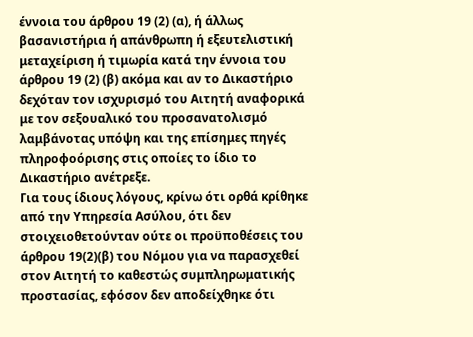έννοια του άρθρου 19 (2) (α), ή άλλως βασανιστήρια ή απάνθρωπη ή εξευτελιστική μεταχείριση ή τιμωρία κατά την έννοια του άρθρου 19 (2) (β) ακόμα και αν το Δικαστήριο δεχόταν τον ισχυρισμό του Αιτητή αναφορικά με τον σεξουαλικό του προσανατολισμό λαμβάνοτας υπόψη και της επίσημες πηγές πληροφοόρισης στις οποίες το ίδιο το Δικαστήριο ανέτρεξε.
Για τους ίδιους λόγους, κρίνω ότι ορθά κρίθηκε από την Υπηρεσία Ασύλου, ότι δεν στοιχειοθετούνταν ούτε οι προϋποθέσεις του άρθρου 19(2)(β) του Νόμου για να παρασχεθεί στον Αιτητή το καθεστώς συμπληρωματικής προστασίας, εφόσον δεν αποδείχθηκε ότι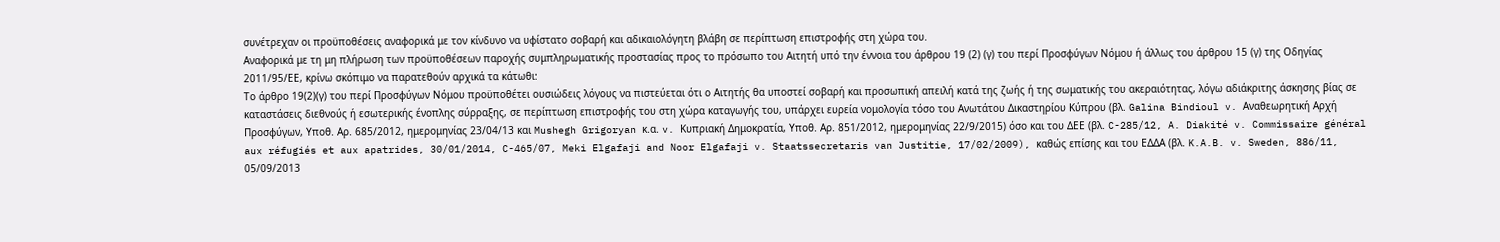συνέτρεχαν οι προϋποθέσεις αναφορικά με τον κίνδυνο να υφίστατο σοβαρή και αδικαιολόγητη βλάβη σε περίπτωση επιστροφής στη χώρα του.
Αναφορικά με τη μη πλήρωση των προϋποθέσεων παροχής συμπληρωματικής προστασίας προς το πρόσωπο του Αιτητή υπό την έννοια του άρθρου 19 (2) (γ) του περί Προσφύγων Νόμου ή άλλως του άρθρου 15 (γ) της Οδηγίας 2011/95/ΕΕ, κρίνω σκόπιμο να παρατεθούν αρχικά τα κάτωθι:
Το άρθρο 19(2)(γ) του περί Προσφύγων Νόμου προϋποθέτει ουσιώδεις λόγους να πιστεύεται ότι ο Αιτητής θα υποστεί σοβαρή και προσωπική απειλή κατά της ζωής ή της σωματικής του ακεραιότητας, λόγω αδιάκριτης άσκησης βίας σε καταστάσεις διεθνούς ή εσωτερικής ένοπλης σύρραξης, σε περίπτωση επιστροφής του στη χώρα καταγωγής του, υπάρχει ευρεία νομολογία τόσο του Ανωτάτου Δικαστηρίου Κύπρου (βλ. Galina Bindioul v. Αναθεωρητική Αρχή Προσφύγων, Υποθ. Αρ. 685/2012, ημερομηνίας 23/04/13 και Mushegh Grigoryan κ.α. v. Κυπριακή Δημοκρατία, Υποθ. Αρ. 851/2012, ημερομηνίας 22/9/2015) όσο και του ΔΕΕ (βλ. C-285/12, A. Diakité v. Commissaire général aux réfugiés et aux apatrides, 30/01/2014, C-465/07, Meki Elgafaji and Noor Elgafaji v. Staatssecretaris van Justitie, 17/02/2009), καθώς επίσης και του ΕΔΔΑ (βλ. K.A.B. v. Sweden, 886/11, 05/09/2013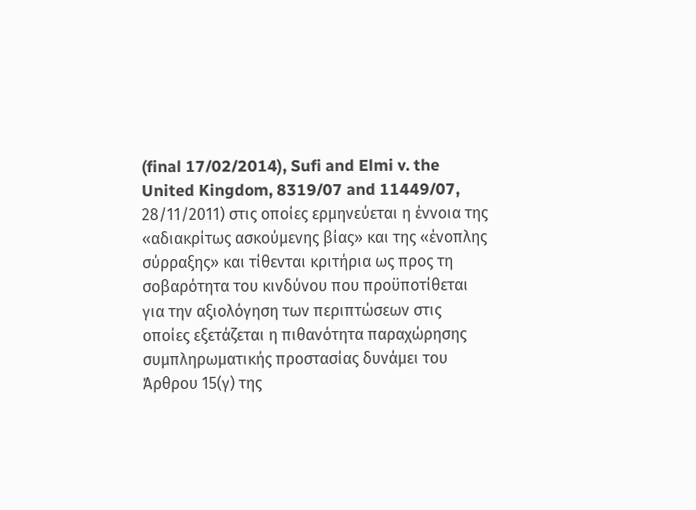(final 17/02/2014), Sufi and Elmi v. the United Kingdom, 8319/07 and 11449/07, 28/11/2011) στις οποίες ερμηνεύεται η έννοια της «αδιακρίτως ασκούμενης βίας» και της «ένοπλης σύρραξης» και τίθενται κριτήρια ως προς τη σοβαρότητα του κινδύνου που προϋποτίθεται για την αξιολόγηση των περιπτώσεων στις οποίες εξετάζεται η πιθανότητα παραχώρησης συμπληρωματικής προστασίας δυνάμει του Άρθρου 15(γ) της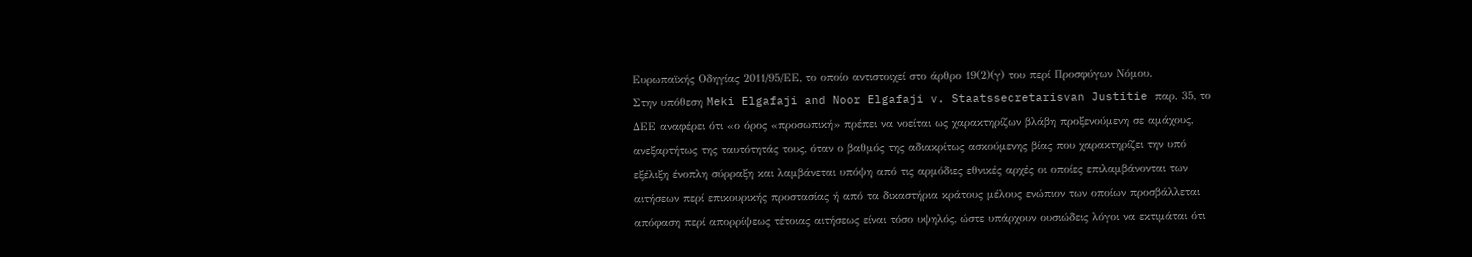Ευρωπαϊκής Οδηγίας 2011/95/ΕΕ, το οποίο αντιστοιχεί στο άρθρο 19(2)(γ) του περί Προσφύγων Νόμου.
Στην υπόθεση Meki Elgafaji and Noor Elgafaji v. Staatssecretarisvan Justitie παρ. 35, το ΔΕΕ αναφέρει ότι «ο όρος «προσωπική» πρέπει να νοείται ως χαρακτηρίζων βλάβη προξενούμενη σε αμάχους, ανεξαρτήτως της ταυτότητάς τους, όταν ο βαθμός της αδιακρίτως ασκούμενης βίας που χαρακτηρίζει την υπό εξέλιξη ένοπλη σύρραξη και λαμβάνεται υπόψη από τις αρμόδιες εθνικές αρχές οι οποίες επιλαμβάνονται των αιτήσεων περί επικουρικής προστασίας ή από τα δικαστήρια κράτους μέλους ενώπιον των οποίων προσβάλλεται απόφαση περί απορρίψεως τέτοιας αιτήσεως είναι τόσο υψηλός, ώστε υπάρχουν ουσιώδεις λόγοι να εκτιμάται ότι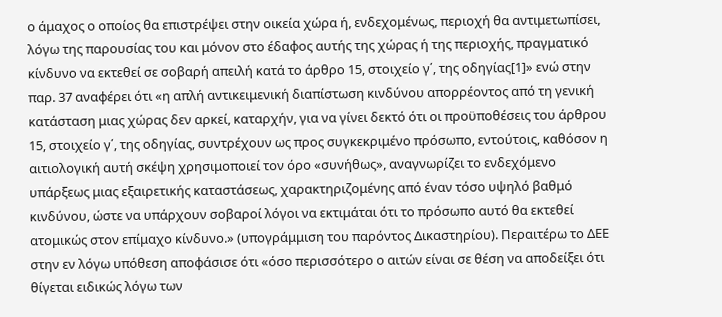ο άμαχος ο οποίος θα επιστρέψει στην οικεία χώρα ή, ενδεχομένως, περιοχή θα αντιμετωπίσει, λόγω της παρουσίας του και μόνον στο έδαφος αυτής της χώρας ή της περιοχής, πραγματικό κίνδυνο να εκτεθεί σε σοβαρή απειλή κατά το άρθρο 15, στοιχείο γ΄, της οδηγίας[1]» ενώ στην παρ. 37 αναφέρει ότι «η απλή αντικειμενική διαπίστωση κινδύνου απορρέοντος από τη γενική κατάσταση μιας χώρας δεν αρκεί, καταρχήν, για να γίνει δεκτό ότι οι προϋποθέσεις του άρθρου 15, στοιχείο γ΄, της οδηγίας, συντρέχουν ως προς συγκεκριμένο πρόσωπο, εντούτοις, καθόσον η αιτιολογική αυτή σκέψη χρησιμοποιεί τον όρο «συνήθως», αναγνωρίζει το ενδεχόμενο υπάρξεως μιας εξαιρετικής καταστάσεως, χαρακτηριζομένης από έναν τόσο υψηλό βαθμό κινδύνου, ώστε να υπάρχουν σοβαροί λόγοι να εκτιμάται ότι το πρόσωπο αυτό θα εκτεθεί ατομικώς στον επίμαχο κίνδυνο.» (υπογράμμιση του παρόντος Δικαστηρίου). Περαιτέρω το ΔΕΕ στην εν λόγω υπόθεση αποφάσισε ότι «όσο περισσότερο ο αιτών είναι σε θέση να αποδείξει ότι θίγεται ειδικώς λόγω των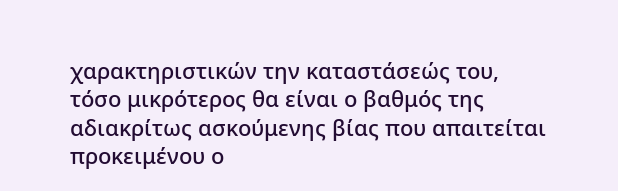χαρακτηριστικών την καταστάσεώς του, τόσο μικρότερος θα είναι ο βαθμός της αδιακρίτως ασκούμενης βίας που απαιτείται προκειμένου ο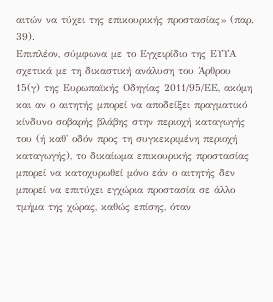αιτών να τύχει της επικουρικής προστασίας» (παρ. 39).
Επιπλέον, σύμφωνα με το Εγχειρίδιο της ΕΥΥΑ σχετικά με τη δικαστική ανάλυση του Άρθρου 15(γ) της Ευρωπαϊκής Οδηγίας 2011/95/ΕΕ, ακόμη και αν ο αιτητής μπορεί να αποδείξει πραγματικό κίνδυνο σοβαρής βλάβης στην περιοχή καταγωγής του (ή καθ' οδόν προς τη συγκεκριμένη περιοχή καταγωγής), το δικαίωμα επικουρικής προστασίας μπορεί να κατοχυρωθεί μόνο εάν ο αιτητής δεν μπορεί να επιτύχει εγχώρια προστασία σε άλλο τμήμα της χώρας, καθώς επίσης, όταν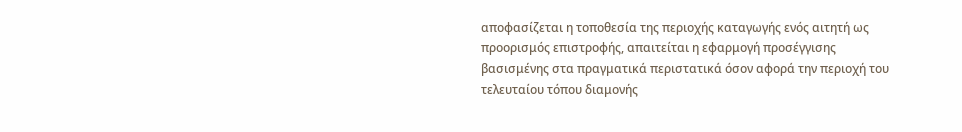αποφασίζεται η τοποθεσία της περιοχής καταγωγής ενός αιτητή ως προορισμός επιστροφής, απαιτείται η εφαρμογή προσέγγισης βασισμένης στα πραγματικά περιστατικά όσον αφορά την περιοχή του τελευταίου τόπου διαμονής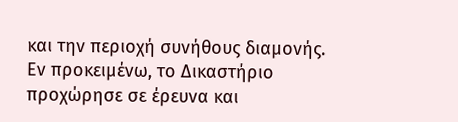και την περιοχή συνήθους διαμονής.
Εν προκειμένω, το Δικαστήριο προχώρησε σε έρευνα και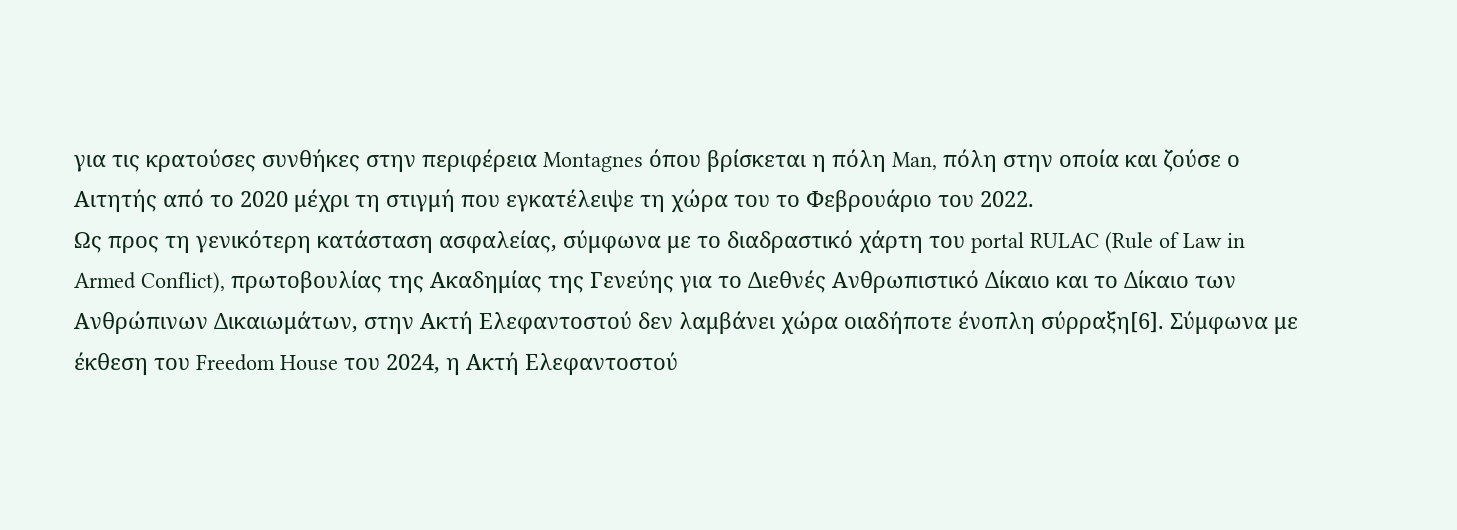για τις κρατούσες συνθήκες στην περιφέρεια Montagnes όπου βρίσκεται η πόλη Man, πόλη στην οποία και ζούσε ο Αιτητής από το 2020 μέχρι τη στιγμή που εγκατέλειψε τη χώρα του το Φεβρουάριο του 2022.
Ως προς τη γενικότερη κατάσταση ασφαλείας, σύμφωνα με το διαδραστικό χάρτη του portal RULAC (Rule of Law in Armed Conflict), πρωτοβουλίας της Ακαδημίας της Γενεύης για το Διεθνές Ανθρωπιστικό Δίκαιο και το Δίκαιο των Ανθρώπινων Δικαιωμάτων, στην Ακτή Ελεφαντοστού δεν λαμβάνει χώρα οιαδήποτε ένοπλη σύρραξη[6]. Σύμφωνα με έκθεση του Freedom House του 2024, η Ακτή Ελεφαντοστού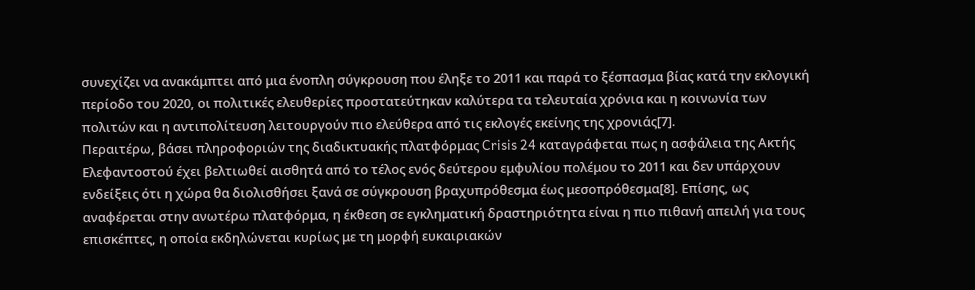συνεχίζει να ανακάμπτει από μια ένοπλη σύγκρουση που έληξε το 2011 και παρά το ξέσπασμα βίας κατά την εκλογική περίοδο του 2020, οι πολιτικές ελευθερίες προστατεύτηκαν καλύτερα τα τελευταία χρόνια και η κοινωνία των πολιτών και η αντιπολίτευση λειτουργούν πιο ελεύθερα από τις εκλογές εκείνης της χρονιάς[7].
Περαιτέρω, βάσει πληροφοριών της διαδικτυακής πλατφόρμας Crisis 24 καταγράφεται πως η ασφάλεια της Ακτής Ελεφαντοστού έχει βελτιωθεί αισθητά από το τέλος ενός δεύτερου εμφυλίου πολέμου το 2011 και δεν υπάρχουν ενδείξεις ότι η χώρα θα διολισθήσει ξανά σε σύγκρουση βραχυπρόθεσμα έως μεσοπρόθεσμα[8]. Επίσης, ως αναφέρεται στην ανωτέρω πλατφόρμα, η έκθεση σε εγκληματική δραστηριότητα είναι η πιο πιθανή απειλή για τους επισκέπτες, η οποία εκδηλώνεται κυρίως με τη μορφή ευκαιριακών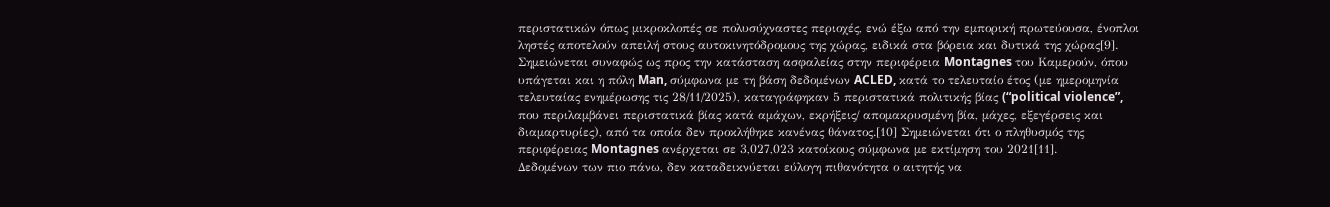περιστατικών όπως μικροκλοπές σε πολυσύχναστες περιοχές, ενώ έξω από την εμπορική πρωτεύουσα, ένοπλοι ληστές αποτελούν απειλή στους αυτοκινητόδρομους της χώρας, ειδικά στα βόρεια και δυτικά της χώρας[9].
Σημειώνεται συναφώς ως προς την κατάσταση ασφαλείας στην περιφέρεια Montagnes του Καμερούν, όπου υπάγεται και η πόλη Man, σύμφωνα με τη βάση δεδομένων ACLED, κατά το τελευταίο έτος (με ημερομηνία τελευταίας ενημέρωσης τις 28/11/2025), καταγράφηκαν 5 περιστατικά πολιτικής βίας (“political violence”, που περιλαμβάνει περιστατικά βίας κατά αμάχων, εκρήξεις/ απομακρυσμένη βία, μάχες, εξεγέρσεις και διαμαρτυρίες), από τα οποία δεν προκλήθηκε κανένας θάνατος.[10] Σημειώνεται ότι ο πληθυσμός της περιφέρειας Montagnes ανέρχεται σε 3,027,023 κατοίκους σύμφωνα με εκτίμηση του 2021[11].
Δεδομένων των πιο πάνω, δεν καταδεικνύεται εύλογη πιθανότητα ο αιτητής να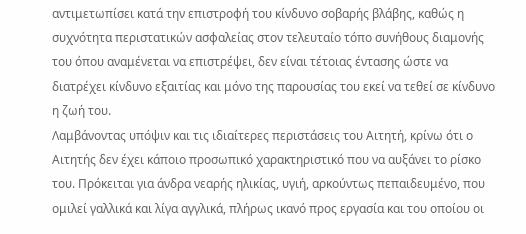αντιμετωπίσει κατά την επιστροφή του κίνδυνο σοβαρής βλάβης, καθώς η συχνότητα περιστατικών ασφαλείας στον τελευταίο τόπο συνήθους διαμονής του όπου αναμένεται να επιστρέψει, δεν είναι τέτοιας έντασης ώστε να διατρέχει κίνδυνο εξαιτίας και μόνο της παρουσίας του εκεί να τεθεί σε κίνδυνο η ζωή του.
Λαμβάνοντας υπόψιν και τις ιδιαίτερες περιστάσεις του Αιτητή, κρίνω ότι ο Αιτητής δεν έχει κάποιο προσωπικό χαρακτηριστικό που να αυξάνει το ρίσκο του. Πρόκειται για άνδρα νεαρής ηλικίας, υγιή, αρκούντως πεπαιδευμένο, που ομιλεί γαλλικά και λίγα αγγλικά, πλήρως ικανό προς εργασία και του οποίου οι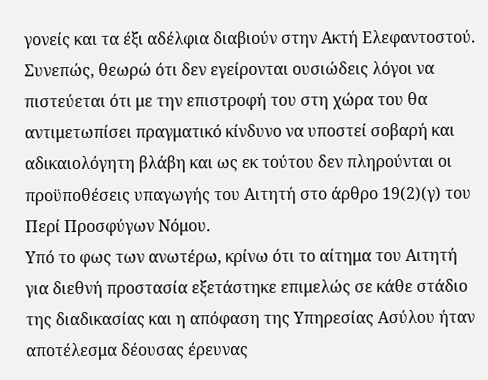γονείς και τα έξι αδέλφια διαβιούν στην Ακτή Ελεφαντοστού. Συνεπώς, θεωρώ ότι δεν εγείρονται ουσιώδεις λόγοι να πιστεύεται ότι με την επιστροφή του στη χώρα του θα αντιμετωπίσει πραγματικό κίνδυνο να υποστεί σοβαρή και αδικαιολόγητη βλάβη και ως εκ τούτου δεν πληρούνται οι προϋποθέσεις υπαγωγής του Αιτητή στο άρθρο 19(2)(γ) του Περί Προσφύγων Νόμου.
Υπό το φως των ανωτέρω, κρίνω ότι το αίτημα του Αιτητή για διεθνή προστασία εξετάστηκε επιμελώς σε κάθε στάδιο της διαδικασίας και η απόφαση της Υπηρεσίας Ασύλου ήταν αποτέλεσμα δέουσας έρευνας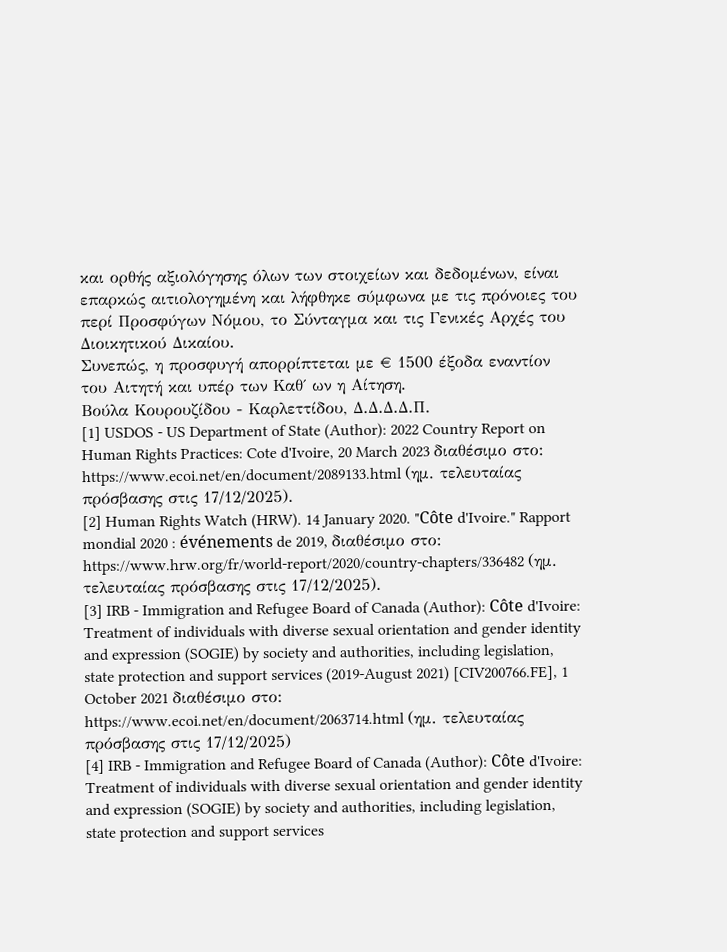και ορθής αξιολόγησης όλων των στοιχείων και δεδομένων, είναι επαρκώς αιτιολογημένη και λήφθηκε σύμφωνα με τις πρόνοιες του περί Προσφύγων Νόμου, το Σύνταγμα και τις Γενικές Αρχές του Διοικητικού Δικαίου.
Συνεπώς, η προσφυγή απορρίπτεται με € 1500 έξοδα εναντίον του Αιτητή και υπέρ των Καθ΄ ων η Αίτηση.
Βούλα Κουρουζίδου - Καρλεττίδου, Δ.Δ.Δ.Δ.Π.
[1] USDOS - US Department of State (Author): 2022 Country Report on Human Rights Practices: Cote d'Ivoire, 20 March 2023 διαθέσιμο στο: https://www.ecoi.net/en/document/2089133.html (ημ. τελευταίας πρόσβασης στις 17/12/2025).
[2] Human Rights Watch (HRW). 14 January 2020. "Côte d'Ivoire." Rapport mondial 2020 : événements de 2019, διαθέσιμο στο: https://www.hrw.org/fr/world-report/2020/country-chapters/336482 (ημ. τελευταίας πρόσβασης στις 17/12/2025).
[3] IRB - Immigration and Refugee Board of Canada (Author): Côte d'Ivoire: Treatment of individuals with diverse sexual orientation and gender identity and expression (SOGIE) by society and authorities, including legislation, state protection and support services (2019-August 2021) [CIV200766.FE], 1 October 2021 διαθέσιμο στο: https://www.ecoi.net/en/document/2063714.html (ημ. τελευταίας πρόσβασης στις 17/12/2025)
[4] IRB - Immigration and Refugee Board of Canada (Author): Côte d'Ivoire: Treatment of individuals with diverse sexual orientation and gender identity and expression (SOGIE) by society and authorities, including legislation, state protection and support services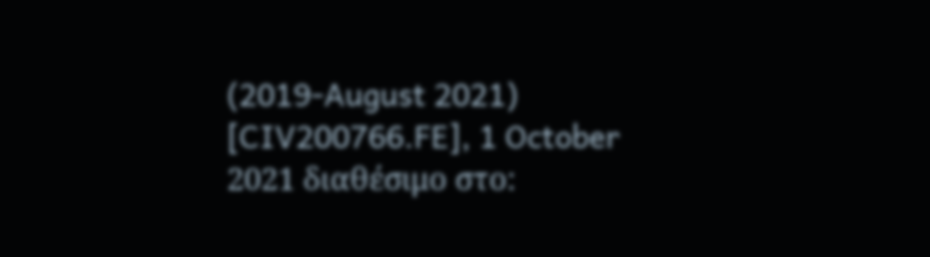(2019-August 2021) [CIV200766.FE], 1 October 2021 διαθέσιμο στο: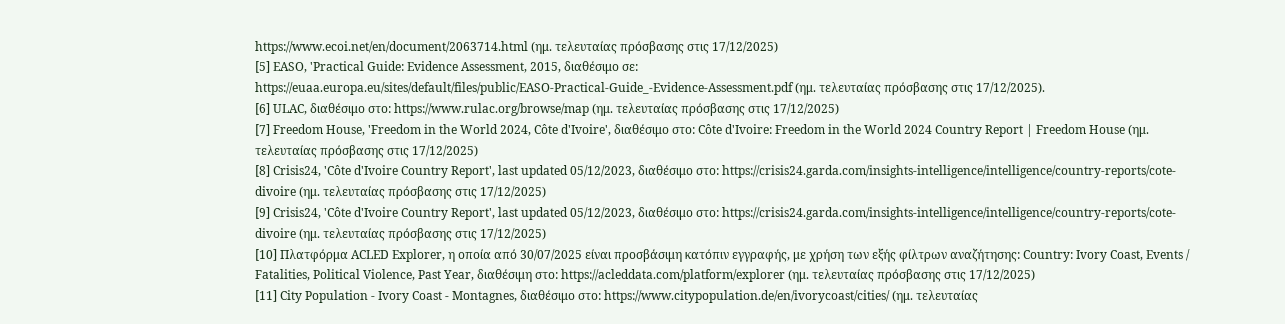https://www.ecoi.net/en/document/2063714.html (ημ. τελευταίας πρόσβασης στις 17/12/2025)
[5] EASO, 'Practical Guide: Evidence Assessment, 2015, διαθέσιμο σε:
https://euaa.europa.eu/sites/default/files/public/EASO-Practical-Guide_-Evidence-Assessment.pdf (ημ. τελευταίας πρόσβασης στις 17/12/2025).
[6] ULAC, διαθέσιμο στο: https://www.rulac.org/browse/map (ημ. τελευταίας πρόσβασης στις 17/12/2025)
[7] Freedom House, 'Freedom in the World 2024, Côte d'Ivoire', διαθέσιμο στο: Côte d'Ivoire: Freedom in the World 2024 Country Report | Freedom House (ημ. τελευταίας πρόσβασης στις 17/12/2025)
[8] Crisis24, 'Côte d'Ivoire Country Report', last updated 05/12/2023, διαθέσιμο στο: https://crisis24.garda.com/insights-intelligence/intelligence/country-reports/cote-divoire (ημ. τελευταίας πρόσβασης στις 17/12/2025)
[9] Crisis24, 'Côte d'Ivoire Country Report', last updated 05/12/2023, διαθέσιμο στο: https://crisis24.garda.com/insights-intelligence/intelligence/country-reports/cote-divoire (ημ. τελευταίας πρόσβασης στις 17/12/2025)
[10] Πλατφόρμα ACLED Explorer, η οποία από 30/07/2025 είναι προσβάσιμη κατόπιν εγγραφής, με χρήση των εξής φίλτρων αναζήτησης: Country: Ivory Coast, Events / Fatalities, Political Violence, Past Year, διαθέσιμη στο: https://acleddata.com/platform/explorer (ημ. τελευταίας πρόσβασης στις 17/12/2025)
[11] City Population - Ivory Coast - Montagnes, διαθέσιμο στο: https://www.citypopulation.de/en/ivorycoast/cities/ (ημ. τελευταίας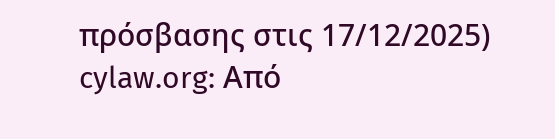πρόσβασης στις 17/12/2025)
cylaw.org: Από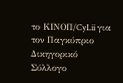το ΚΙΝOΠ/CyLii για τον Παγκύπριο Δικηγορικό Σύλλογο